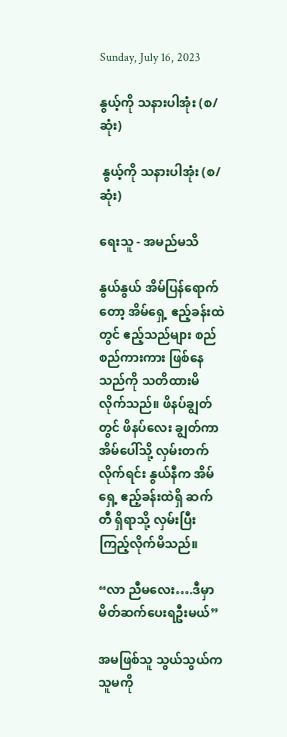Sunday, July 16, 2023

နွယ့်ကို သနားပါအုံး (စ/ဆုံး)

 နွယ့်ကို သနားပါအုံး (စ/ဆုံး)

ရေးသူ - အမည်မသိ

နွယ်နွယ် အိမ်ပြန်ရောက်တော့ အိမ်ရှေ့ ဧည့်ခန်းထဲတွင် ဧည့်သည်များ စည်စည်ကားကား ဖြစ်နေသည်ကို သတိထားမိလိုက်သည်။ ဖိနပ်ချွတ်တွင် ဖိနပ်လေး ချွတ်ကာ အိမ်ပေါ်သို့ လှမ်းတက်လိုက်ရင်း နွယ်နီက အိမ်ရှေ့ ဧည့်ခန်းထဲရှိ ဆက်တီ ရှိရာသို့ လှမ်းပြီး ကြည့်လိုက်မိသည်။

“လာ ညီမလေး….ဒီမှာ မိတ်ဆက်ပေးရဦးမယ်”

အမဖြစ်သူ သွယ်သွယ်က သူမကို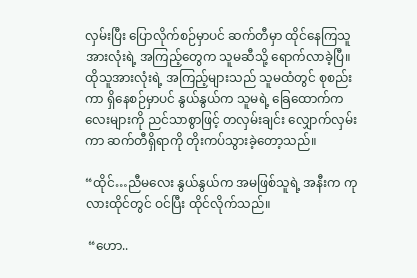လှမ်းပြီး ပြောလိုက်စဉ်မှာပင် ဆက်တီမှာ ထိုင်နေကြသူ အားလုံးရဲ့ အကြည့်တွေက သူမဆီသို့ ရောက်လာခဲ့ပြီ။ ထိုသူအားလုံးရဲ့ အကြည့်များသည် သူမထံတွင် စုစည်းကာ ရှိနေစဉ်မှာပင် နွယ်နွယ်က သူမရဲ့ ခြေထောက်ကလေးများကို ညင်သာစွာဖြင့် တလှမ်းချင်း လျှောက်လှမ်းကာ ဆက်တီရှိရာကို တိုးကပ်သွားခဲ့တော့သည်။

“ထိုင်…ညီမလေး နွယ်နွယ်က အမဖြစ်သူရဲ့ အနီးက ကုလားထိုင်တွင် ဝင်ပြီး ထိုင်လိုက်သည်။

 “ဟော..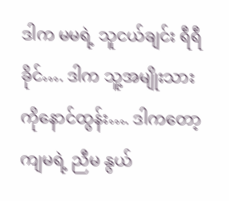ဒါက မမရဲ့ သူငယ်ချင်း ရီရီခိုင်…. ဒါက သူ့အမျိုးသား ကိုနောင်ထွန်း…. ဒါကတော့ ကျမရဲ့ ညီမ နွယ်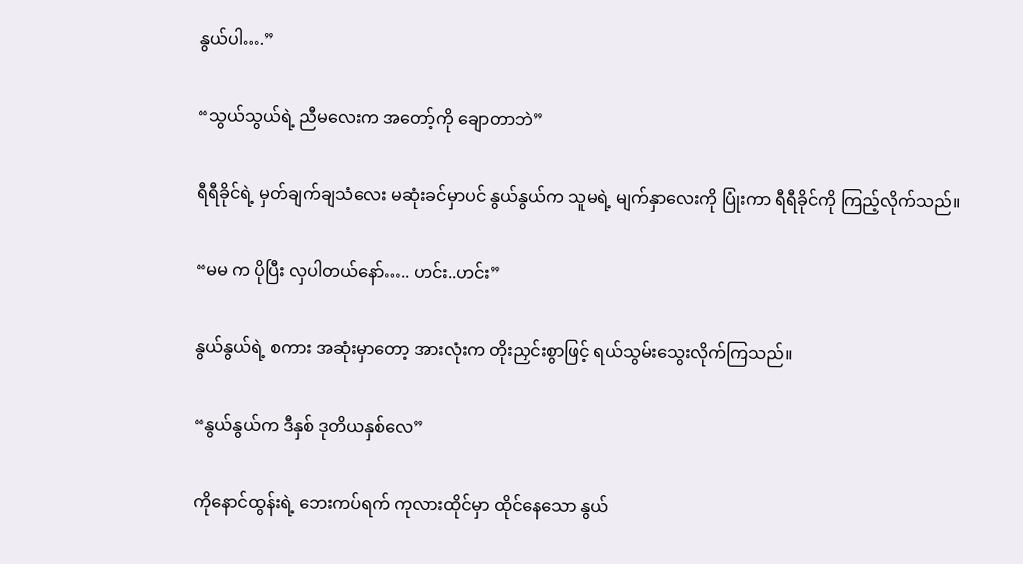နွယ်ပါ….”

“သွယ်သွယ်ရဲ့ ညီမလေးက အတော့်ကို ချောတာဘဲ”

ရီရီခိုင်ရဲ့ မှတ်ချက်ချသံလေး မဆုံးခင်မှာပင် နွယ်နွယ်က သူမရဲ့ မျက်နှာလေးကို ပြုံးကာ ရီရီခိုင်ကို ကြည့်လိုက်သည်။

“မမ က ပိုပြီး လှပါတယ်နော်….. ဟင်း..ဟင်း”

နွယ်နွယ်ရဲ့ စကား အဆုံးမှာတော့ အားလုံးက တိုးညှင်းစွာဖြင့် ရယ်သွမ်းသွေးလိုက်ကြသည်။

“နွယ်နွယ်က ဒီနှစ် ဒုတိယနှစ်လေ”

ကိုနောင်ထွန်းရဲ့ ဘေးကပ်ရက် ကုလားထိုင်မှာ ထိုင်နေသော နွယ်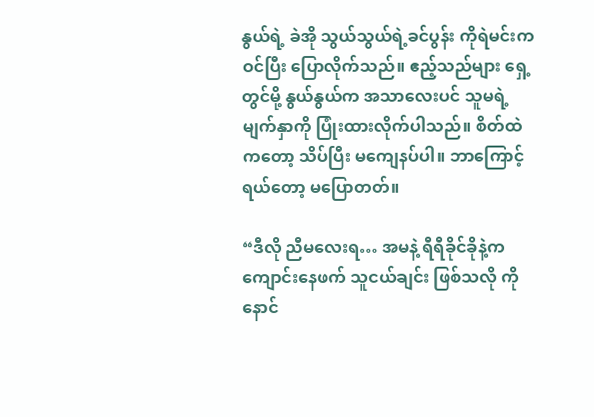နွယ်ရဲ့ ခဲအို သွယ်သွယ်ရဲ့ခင်ပွန်း ကိုရဲမင်းက ဝင်ပြီး ပြောလိုက်သည်။ ဧည့်သည်များ ရှေ့တွင်မို့ နွယ်နွယ်က အသာလေးပင် သူမရဲ့ မျက်နှာကို ပြုံးထားလိုက်ပါသည်။ စိတ်ထဲကတော့ သိပ်ပြီး မကျေနပ်ပါ။ ဘာကြောင့်ရယ်တော့ မပြောတတ်။

“ဒီလို ညီမလေးရ… အမနဲ့ ရီရီခိုင်ခိုနဲ့က ကျောင်းနေဖက် သူငယ်ချင်း ဖြစ်သလို ကိုနောင်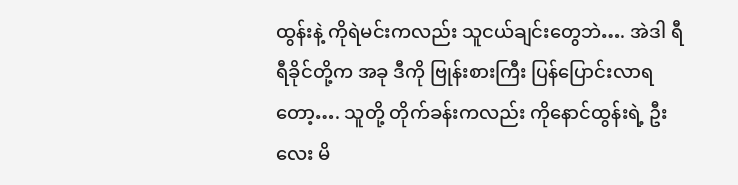ထွန်းနဲ့ ကိုရဲမင်းကလည်း သူငယ်ချင်းတွေဘဲ…. အဲဒါ ရီရီခိုင်တို့က အခု ဒီကို ဗြုန်းစားကြီး ပြန်ပြောင်းလာရတော့…. သူတို့ တိုက်ခန်းကလည်း ကိုနောင်ထွန်းရဲ့ ဦးလေး မိ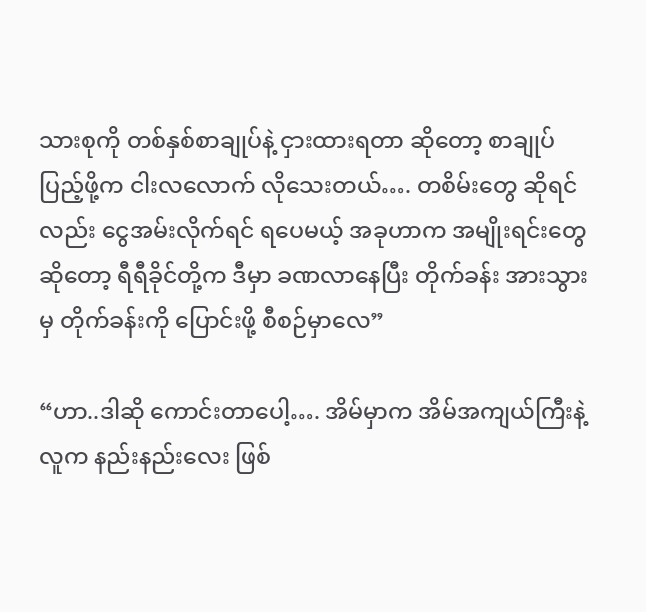သားစုကို တစ်နှစ်စာချုပ်နဲ့ ငှားထားရတာ ဆိုတော့ စာချုပ် ပြည့်ဖို့က ငါးလလောက် လိုသေးတယ်…. တစိမ်းတွေ ဆိုရင်လည်း ငွေအမ်းလိုက်ရင် ရပေမယ့် အခုဟာက အမျိုးရင်းတွေဆိုတော့ ရီရီခိုင်တို့က ဒီမှာ ခဏလာနေပြီး တိုက်ခန်း အားသွားမှ တိုက်ခန်းကို ပြောင်းဖို့ စီစဉ်မှာလေ”

“ဟာ..ဒါဆို ကောင်းတာပေါ့…. အိမ်မှာက အိမ်အကျယ်ကြီးနဲ့ လူက နည်းနည်းလေး ဖြစ်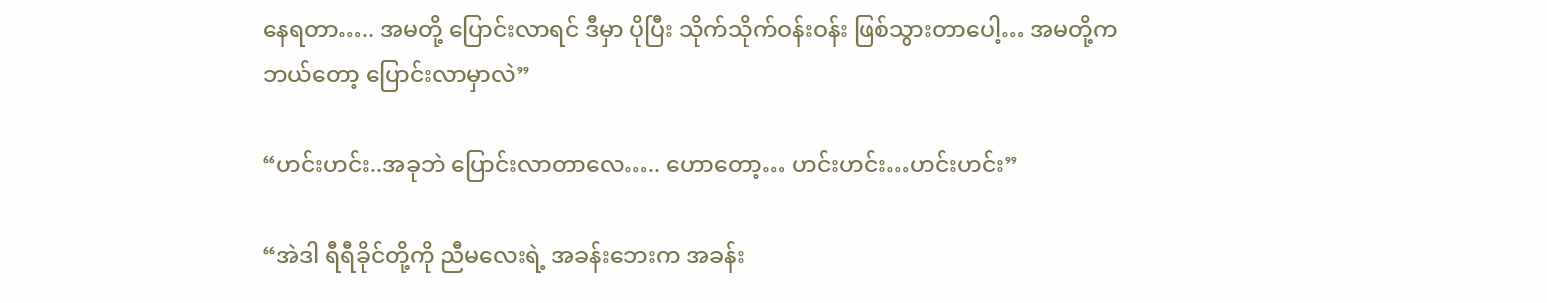နေရတာ….. အမတို့ ပြောင်းလာရင် ဒီမှာ ပိုပြီး သိုက်သိုက်ဝန်းဝန်း ဖြစ်သွားတာပေါ့… အမတို့က ဘယ်တော့ ပြောင်းလာမှာလဲ”

“ဟင်းဟင်း..အခုဘဲ ပြောင်းလာတာလေ….. ဟောတော့… ဟင်းဟင်း…ဟင်းဟင်း”

“အဲဒါ ရီရီခိုင်တို့ကို ညီမလေးရဲ့ အခန်းဘေးက အခန်း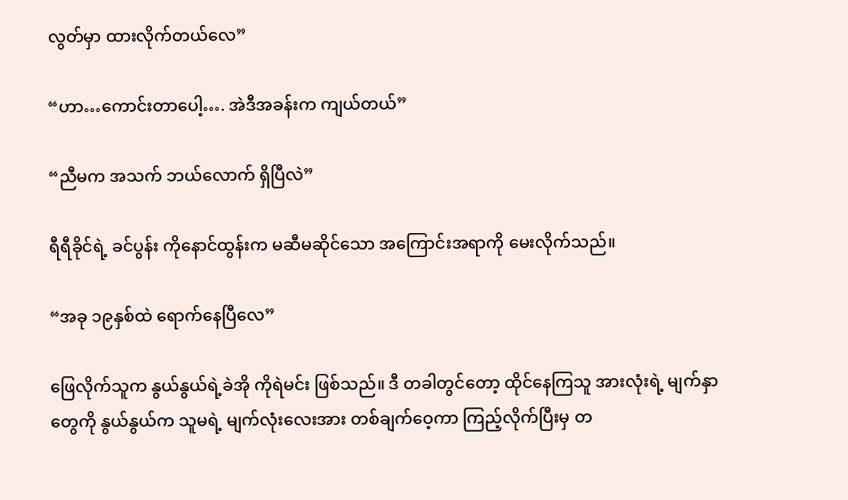လွတ်မှာ ထားလိုက်တယ်လေ”

“ဟာ…ကောင်းတာပေါ့…. အဲဒီအခန်းက ကျယ်တယ်”

“ညီမက အသက် ဘယ်လောက် ရှိပြီလဲ”

ရီရီခိုင်ရဲ့ ခင်ပွန်း ကိုနောင်ထွန်းက မဆီမဆိုင်သော အကြောင်းအရာကို မေးလိုက်သည်။

“အခု ၁၉နှစ်ထဲ ရောက်နေပြီလေ”

ဖြေလိုက်သူက နွယ်နွယ်ရဲ့ခဲအို ကိုရဲမင်း ဖြစ်သည်။ ဒီ တခါတွင်တော့ ထိုင်နေကြသူ အားလုံးရဲ့ မျက်နှာတွေကို နွယ်နွယ်က သူမရဲ့ မျက်လုံးလေးအား တစ်ချက်ဝေ့ကာ ကြည့်လိုက်ပြီးမှ တ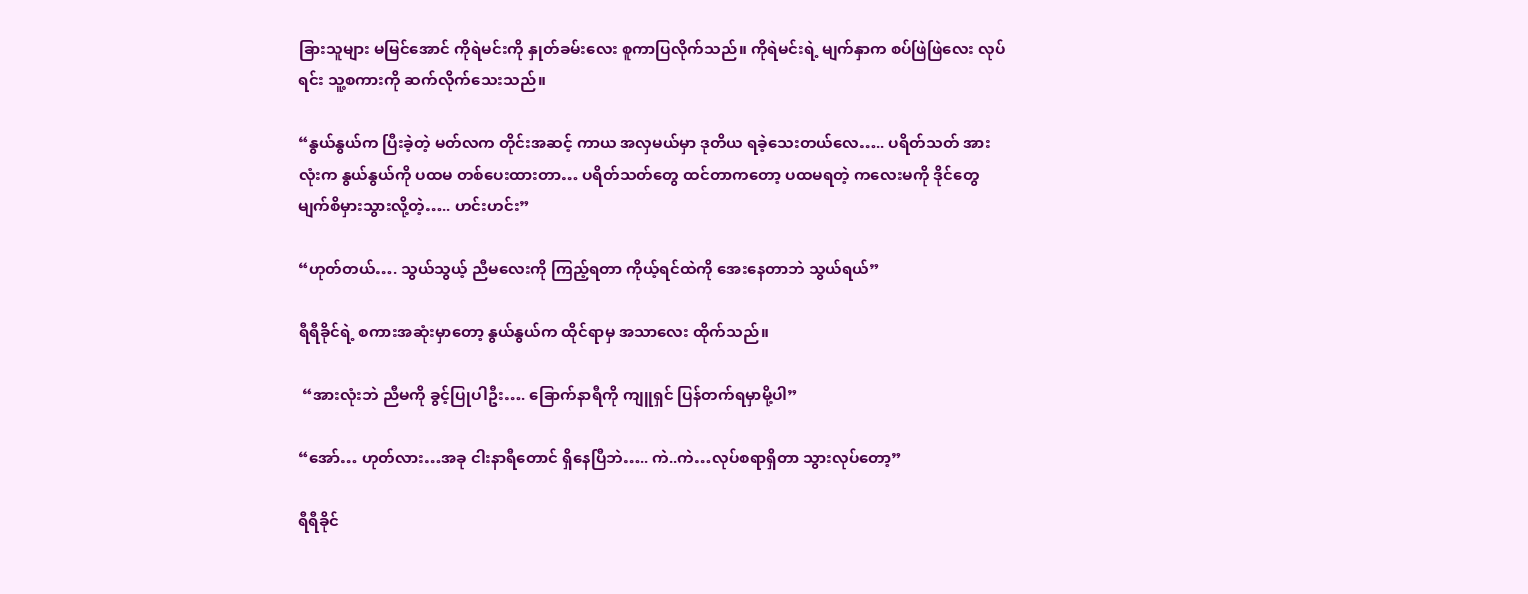ခြားသူများ မမြင်အောင် ကိုရဲမင်းကို နှုတ်ခမ်းလေး စူကာပြလိုက်သည်။ ကိုရဲမင်းရဲ့ မျက်နှာက စပ်ဖြဲဖြဲလေး လုပ်ရင်း သူ့စကားကို ဆက်လိုက်သေးသည်။

“နွယ်နွယ်က ပြီးခဲ့တဲ့ မတ်လက တိုင်းအဆင့် ကာယ အလှမယ်မှာ ဒုတိယ ရခဲ့သေးတယ်လေ….. ပရိတ်သတ် အားလုံးက နွယ်နွယ်ကို ပထမ တစ်ပေးထားတာ… ပရိတ်သတ်တွေ ထင်တာကတော့ ပထမရတဲ့ ကလေးမကို ဒိုင်တွေ မျက်စိမှားသွားလို့တဲ့….. ဟင်းဟင်း”

“ဟုတ်တယ်…. သွယ်သွယ့် ညီမလေးကို ကြည့်ရတာ ကိုယ့်ရင်ထဲကို အေးနေတာဘဲ သွယ်ရယ်”

ရီရီခိုင်ရဲ့ စကားအဆုံးမှာတော့ နွယ်နွယ်က ထိုင်ရာမှ အသာလေး ထိုက်သည်။

 “အားလုံးဘဲ ညီမကို ခွင့်ပြုပါဦး…. ခြောက်နာရီကို ကျူရှင် ပြန်တက်ရမှာမို့ပါ”

“အော်… ဟုတ်လား…အခု ငါးနာရီတောင် ရှိနေပြီဘဲ….. ကဲ..ကဲ…လုပ်စရာရှိတာ သွားလုပ်တော့”

ရီရီခိုင်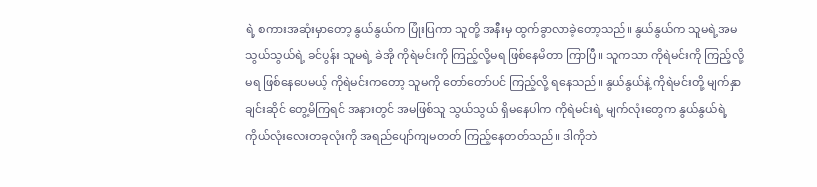ရဲ့ စကားအဆုံးမှာတော့ နွယ်နွယ်က ပြုံးပြကာ သူတို့ အနီးမှ ထွက်ခွာလာခဲ့တော့သည်။ နွယ်နွယ်က သူမရဲ့အမ သွယ်သွယ်ရဲ့ ခင်ပွန်း သူမရဲ့ ခဲအို ကိုရဲမင်းကို ကြည့်လို့မရ ဖြစ်နေမိတာ ကြာပြီ။ သူကသာ ကိုရဲမင်းကို ကြည့်လို့မရ ဖြစ်နေပေမယ့် ကိုရဲမင်းကတော့ သူမကို တော်တော်ပင် ကြည့်လို့ ရနေသည်။ နွယ်နွယ်နဲ့ ကိုရဲမင်းတို့ မျက်နှာချင်းဆိုင် တွေ့မိကြရင် အနားတွင် အမဖြစ်သူ သွယ်သွယ် ရှိမနေပါက ကိုရဲမင်းရဲ့ မျက်လုံးတွေက နွယ်နွယ်ရဲ့ ကိုယ်လုံးလေးတခုလုံးကို အရည်ပျော်ကျမတတ် ကြည့်နေတတ်သည်။ ဒါကိုဘဲ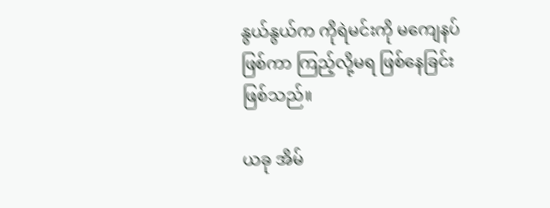နွယ်နွယ်က ကိုရဲမင်းကို မကျေနပ်ဖြစ်ကာ ကြည့်လို့မရ ဖြစ်နေခြင်းဖြစ်သည်။

ယခု အိမ်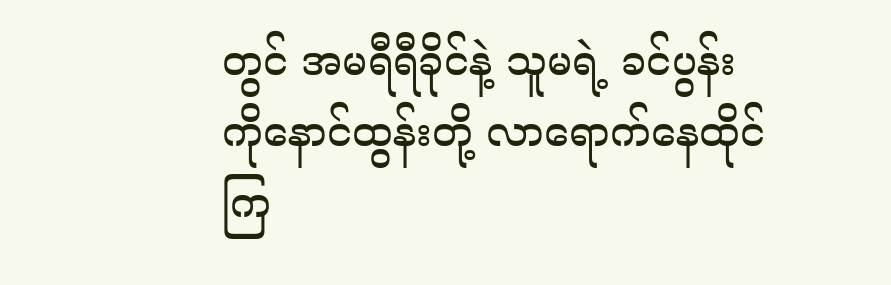တွင် အမရီရီခိုင်နဲ့ သူမရဲ့ ခင်ပွန်း ကိုနောင်ထွန်းတို့ လာရောက်နေထိုင်ကြ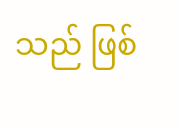သည် ဖြစ်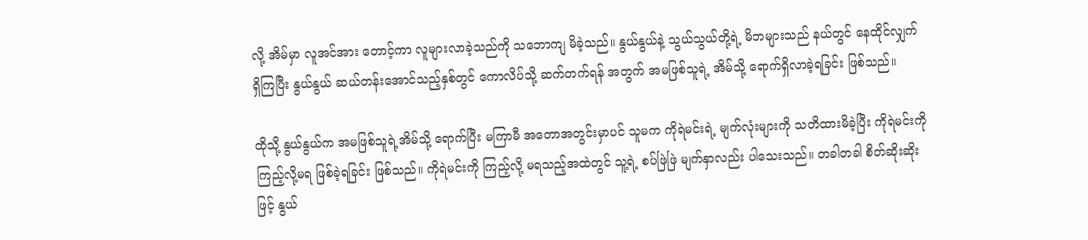လို့ အိမ်မှာ လူအင်အား တောင့်ကာ လူများလာခဲ့သည်ကို သဘောကျ မိခဲ့သည်။ နွယ်နွယ်နဲ့ သွယ်သွယ်တို့ရဲ့ မိဘများသည် နယ်တွင် နေထိုင်လျှက် ရှိကြပြီး နွယ်နွယ် ဆယ်တန်းအောင်သည့်နှစ်တွင် ကောလိပ်သို့ ဆက်တက်ရန် အတွက် အမဖြစ်သူရဲ့ အိမ်သို့ ရောက်ရှိလာခဲ့ရခြင်း ဖြစ်သည်။

ထိုသို့ နွယ်နွယ်က အမဖြစ်သူရဲ့အိမ်သို့ ရောက်ပြီး မကြာမီ အတောအတွင်းမှာပင် သူမက ကိုရဲမင်းရဲ့ မျက်လုံးများကို သတိထားမိခဲ့ပြီး ကိုရဲမင်းကို ကြည့်လို့မရ ဖြစ်ခဲ့ရခြင်း ဖြစ်သည်။ ကိုရဲမင်းကို ကြည့်လို့ မရသည့်အထဲတွင် သူ့ရဲ့ စပ်ဖြဲဖြဲ မျက်နှာလည်း ပါသေးသည်။ တခါတခါ စိတ်ဆိုးဆိုးဖြင့် နွယ်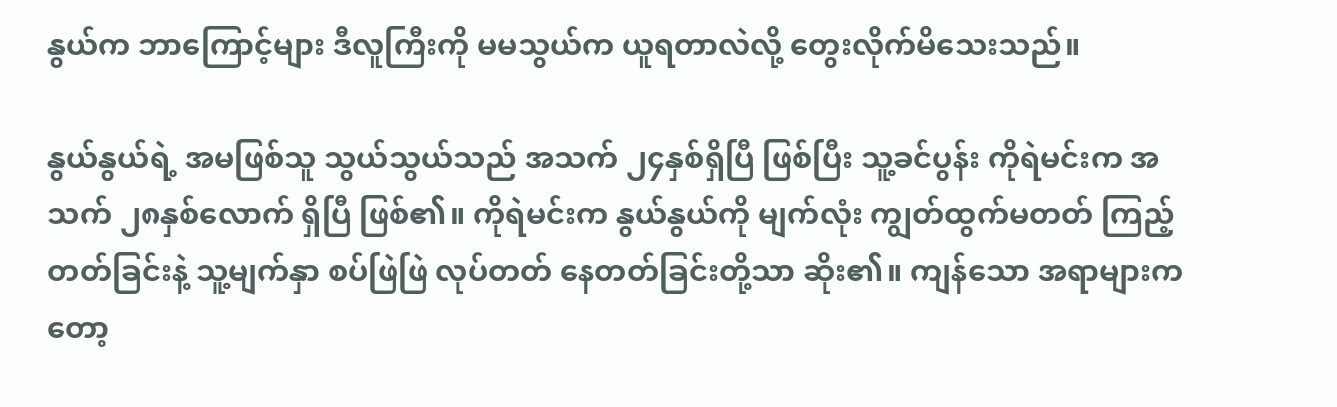နွယ်က ဘာကြောင့်များ ဒီလူကြီးကို မမသွယ်က ယူရတာလဲလို့ တွေးလိုက်မိသေးသည်။

နွယ်နွယ်ရဲ့ အမဖြစ်သူ သွယ်သွယ်သည် အသက် ၂၄နှစ်ရှိပြီ ဖြစ်ပြီး သူ့ခင်ပွန်း ကိုရဲမင်းက အသက် ၂၈နှစ်လောက် ရှိပြီ ဖြစ်၏။ ကိုရဲမင်းက နွယ်နွယ်ကို မျက်လုံး ကျွတ်ထွက်မတတ် ကြည့်တတ်ခြင်းနဲ့ သူ့မျက်နှာ စပ်ဖြဲဖြဲ လုပ်တတ် နေတတ်ခြင်းတို့သာ ဆိုး၏။ ကျန်သော အရာများကတော့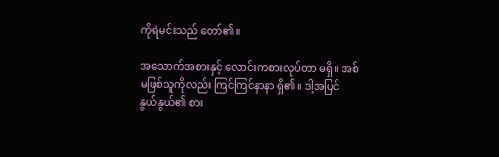ကိုရဲမင်းသည် တော်၏။

အသောက်အစားနှင့် လောင်းကစားလုပ်တာ မရှိ။ အစ်မဖြစ်သူကိုလည်း ကြင်ကြင်နာနာ ရှိ၏။ ဒါ့အပြင် နွယ်နွယ်၏ စား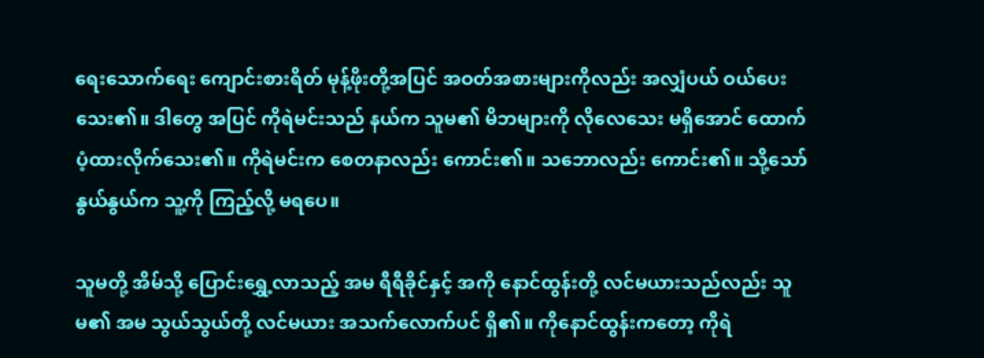ရေးသောက်ရေး ကျောင်းစားရိတ် မုန့်ဖိုးတို့အပြင် အဝတ်အစားများကိုလည်း အလျှံပယ် ဝယ်ပေးသေး၏။ ဒါတွေ အပြင် ကိုရဲမင်းသည် နယ်က သူမ၏ မိဘများကို လိုလေသေး မရှိအောင် ထောက်ပံ့ထားလိုက်သေး၏။ ကိုရဲမင်းက စေတနာလည်း ကောင်း၏။ သဘောလည်း ကောင်း၏။ သို့သော် နွယ်နွယ်က သူ့ကို ကြည့်လို့ မရပေ။

သူမတို့ အိမ်သို့ ပြောင်းရွှေ့လာသည့် အမ ရီရီခိုင်နှင့် အကို နောင်ထွန်းတို့ လင်မယားသည်လည်း သူမ၏ အမ သွယ်သွယ်တို့ လင်မယား အသက်လောက်ပင် ရှိ၏။ ကိုနောင်ထွန်းကတော့ ကိုရဲ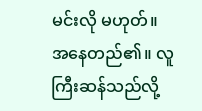မင်းလို မဟုတ်။ အနေတည်၏။ လူကြီးဆန်သည်လို့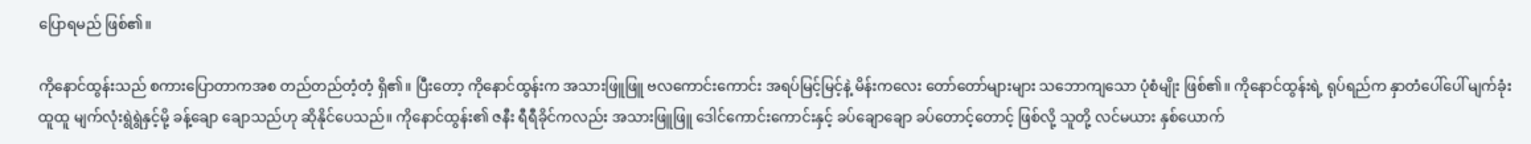ပြောရမည် ဖြစ်၏။

ကိုနောင်ထွန်းသည် စကားပြောတာကအစ တည်တည်တံ့တံ့ ရှိ၏။ ပြီးတော့ ကိုနောင်ထွန်းက အသားဖြူဖြူ ဗလကောင်းကောင်း အရပ်မြင့်မြင့်နဲ့ မိန်းကလေး တော်တော်များများ သဘောကျသော ပုံစံမျိုး ဖြစ်၏။ ကိုနောင်ထွန်းရဲ့ ရုပ်ရည်က နှာတံပေါ်ပေါ် မျက်ခုံးထူထူ မျက်လုံးရွဲရွဲနှင့်မို့ ခန့်ချော ချောသည်ဟု ဆိုနိုင်ပေသည်။ ကိုနောင်ထွန်း၏ ဇနီး ရီရီခိုင်ကလည်း အသားဖြူဖြူ ဒေါင်ကောင်းကောင်းနှင့် ခပ်ချောချော ခပ်တောင့်တောင့် ဖြစ်လို့ သူတို့ လင်မယား နှစ်ယောက်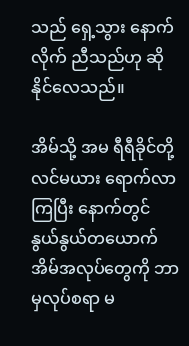သည် ရှေ့သွား နောက်လိုက် ညီသည်ဟု ဆိုနိုင်လေသည်။

အိမ်သို့ အမ ရီရီခိုင်တို့ လင်မယား ရောက်လာကြပြီး နောက်တွင် နွယ်နွယ်တယောက် အိမ်အလုပ်တွေကို ဘာမှလုပ်စရာ မ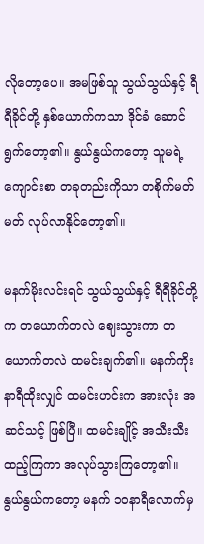လိုတော့ပေ။ အမဖြစ်သူ သွယ်သွယ်နှင့် ရီရီခိုင်တို့ နှစ်ယောက်ကသာ ဒိုင်ခံ ဆောင်ရွက်တော့၏။ နွယ်နွယ်ကတော့ သူမရဲ့ ကျောင်းစာ တခုတည်းကိုသာ တစိုက်မတ်မတ် လုပ်လာနိုင်တော့၏။

မနက်မိုးလင်းရင် သွယ်သွယ်နှင့် ရီရီခိုင်တို့က တယောက်တလဲ ဈေးသွားကာ တယောက်တလဲ ထမင်းချက်၏။ မနက်ကိုးနာရီထိုးလျှင် ထမင်းဟင်းက အားလုံး အဆင်သင့် ဖြစ်ပြီ။ ထမင်းချိုင့် အသီးသီး ထည့်ကြကာ အလုပ်သွားကြတော့၏။ နွယ်နွယ်ကတော့ မနက် ၁၀နာရီလောက်မှ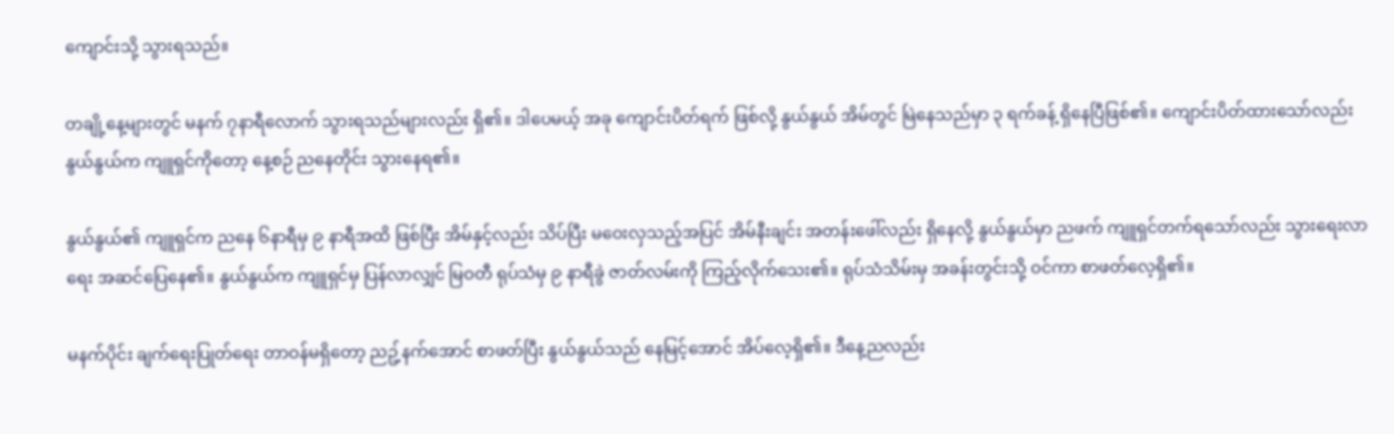ကျောင်းသို့ သွားရသည်။

တချို့နေ့များတွင် မနက် ၇နာရီလောက် သွားရသည်များလည်း ရှိ၏။ ဒါပေမယ့် အခု ကျောင်းပိတ်ရက် ဖြစ်လို့ နွယ်နွယ် အိမ်တွင် မြဲနေသည်မှာ ၃ ရက်ခန့် ရှိနေပြီဖြစ်၏။ ကျောင်းပိတ်ထားသော်လည်း နွယ်နွယ်က ကျူရှင်ကိုတော့ နေ့စဉ် ညနေတိုင်း သွားနေရ၏။

နွယ်နွယ်၏ ကျူရှင်က ညနေ ၆နာရီမှ ၉ နာရီအထိ ဖြစ်ပြီး အိမ်နှင့်လည်း သိပ်ပြီး မဝေးလှသည့်အပြင် အိမ်နီးချင်း အတန်းဖေါ်လည်း ရှိနေလို့ နွယ်နွယ်မှာ ညဖက် ကျူရှင်တက်ရသော်လည်း သွားရေးလာရေး အဆင်ပြေနေ၏။ နွယ်နွယ်က ကျူရှင်မှ ပြန်လာလျှင် မြဝတီ ရုပ်သံမှ ၉ နာရီခွဲ ဇာတ်လမ်းကို ကြည့်လိုက်သေး၏။ ရုပ်သံသိမ်းမှ အခန်းတွင်းသို့ ဝင်ကာ စာဖတ်လေ့ရှိ၏။

မနက်ပိုင်း ချက်ရေးပြုတ်ရေး တာဝန်မရှိတော့ ညဥ့်နက်အောင် စာဖတ်ပြီး နွယ်နွယ်သည် နေမြင့်အောင် အိပ်လေ့ရှိ၏။ ဒီနေ့ညလည်း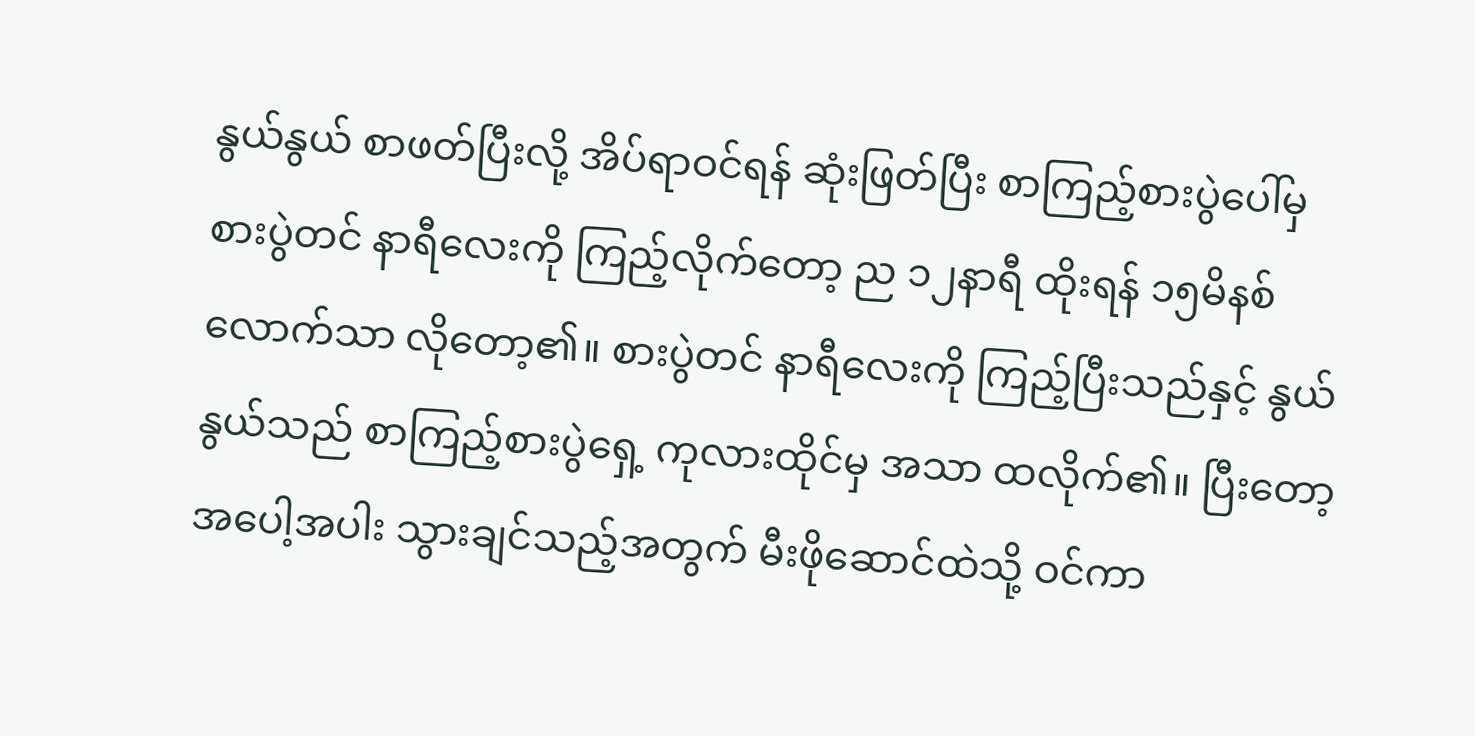နွယ်နွယ် စာဖတ်ပြီးလို့ အိပ်ရာဝင်ရန် ဆုံးဖြတ်ပြီး စာကြည့်စားပွဲပေါ်မှ စားပွဲတင် နာရီလေးကို ကြည့်လိုက်တော့ ည ၁၂နာရီ ထိုးရန် ၁၅မိနစ်လောက်သာ လိုတော့၏။ စားပွဲတင် နာရီလေးကို ကြည့်ပြီးသည်နှင့် နွယ်နွယ်သည် စာကြည့်စားပွဲရှေ့ ကုလားထိုင်မှ အသာ ထလိုက်၏။ ပြီးတော့ အပေါ့အပါး သွားချင်သည့်အတွက် မီးဖိုဆောင်ထဲသို့ ဝင်ကာ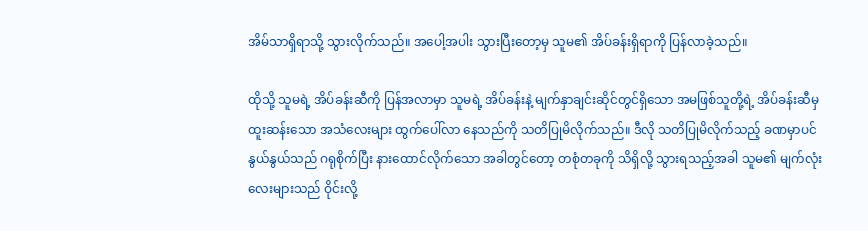အိမ်သာရှိရာသို့ သွားလိုက်သည်။ အပေါ့အပါး သွားပြီးတော့မှ သူမ၏ အိပ်ခန်းရှိရာကို ပြန်လာခဲ့သည်။

ထိုသို့ သူမရဲ့ အိပ်ခန်းဆီကို ပြန်အလာမှာ သူမရဲ့ အိပ်ခန်းနဲ့ မျက်နှာချင်းဆိုင်တွင်ရှိသော အမဖြစ်သူတို့ရဲ့ အိပ်ခန်းဆီမှ ထူးဆန်းသော အသံလေးများ ထွက်ပေါ်လာ နေသည်ကို သတိပြုမိလိုက်သည်။ ဒီလို သတိပြုမိလိုက်သည့် ခဏမှာပင် နွယ်နွယ်သည် ဂရုစိုက်ပြီး နားထောင်လိုက်သော အခါတွင်တော့ တစုံတခုကို သိရှိလို့ သွားရသည့်အခါ သူမ၏ မျက်လုံးလေးများသည် ဝိုင်းလို့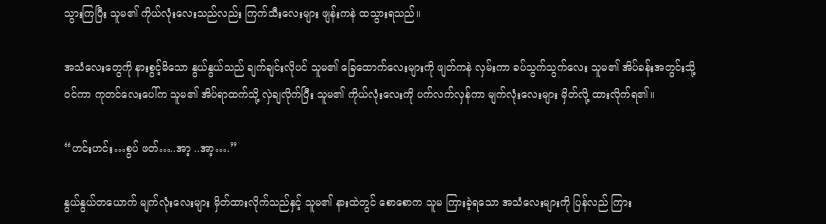သွားကြပြီး သူမ၏ ကိုယ်လုံးလေးသည်လည်း ကြက်သီးလေးများ ဖျန်းကနဲ ထသွားရသည်။

အသံလေးတွေကို နားစွင့်မိသော နွယ်နွယ်သည် ချက်ချင်းလိုပင် သူမ၏ ခြေထောက်လေးများကို ဖျတ်ကနဲ လှမ်းကာ ခပ်သွက်သွက်လေး သူမ၏ အိပ်ခန်းအတွင်းသို့ ဝင်ကာ ကုတင်လေးပေါ်က သူမ၏ အိပ်ရာထက်သို့ လှဲချလိုက်ပြီး သူမ၏ ကိုယ်လုံးလေးကို ပက်လက်လှန်ကာ မျက်လုံးလေးများ မှိတ်လို့ ထားလိုက်ရ၏။

“ဟင်းဟင်း…စွပ် ဖတ်…..အာ့ ..အာ့….”

နွယ်နွယ်တယောက် မျက်လုံးလေးများ မှိတ်ထားလိုက်သည်နှင့် သူမ၏ နားထဲတွင် စောစောက သူမ ကြားခဲ့ရသော အသံလေးများကို ပြန်လည် ကြား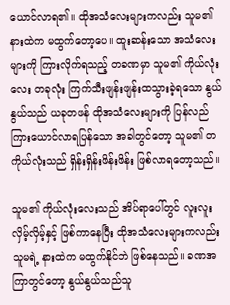ယောင်လာရ၏။ ထိုအသံလေးများကလည်း သူမ၏ နားထဲက မထွက်တော့ပေ။ ထူးဆန်းသော အသံလေးများကို ကြားလိုက်ရသည့် တခဏမှာ သူမ၏ ကိုယ်လုံးလေး တခုလုံး ကြက်သီးဖျန်းဖျန်းထသွားခဲ့ရသော နွယ်နွယ်သည် ယခုတဖန် ထိုအသံလေးများကို ပြန်လည် ကြားယောင်လာရပြန်သော အခါတွင်တော့ သူမ၏ တကိုယ်လုံးသည် ရှိန်းရှိန်းဖိန်းဖိန်း ဖြစ်လာရတော့သည်။

သူမ၏ ကိုယ်လုံးလေးသည် အိပ်ရာပေါ်တွင် လူးလူးလှိမ့်လှိမ့်နှင့် ဖြစ်ကာနေပြီး ထိုအသံလေးများကလည်း သူမရဲ့ နားထဲက မထွက်နိုင်ဘဲ ဖြစ်နေသည်။ ခဏအကြာတွင်တော့ နွယ်နွယ်သည်သူ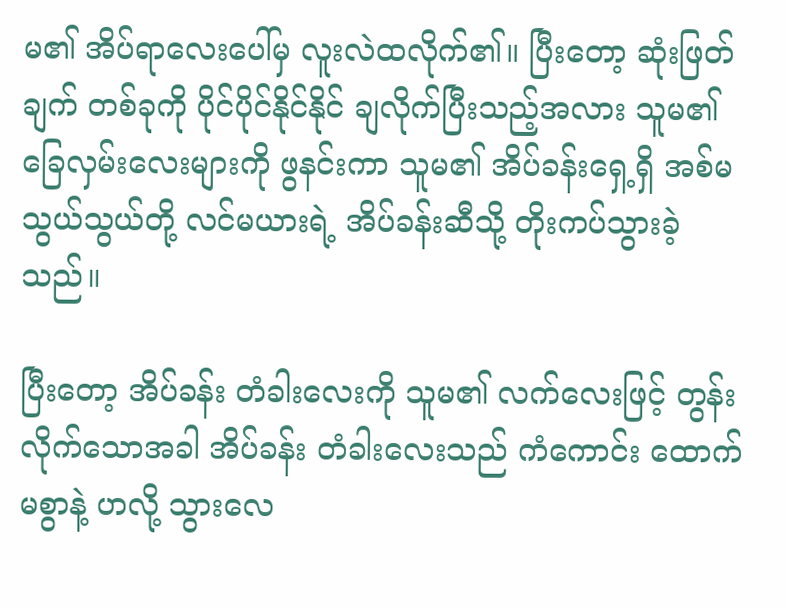မ၏ အိပ်ရာလေးပေါ်မှ လူးလဲထလိုက်၏။ ပြီးတော့ ဆုံးဖြတ်ချက် တစ်ခုကို ပိုင်ပိုင်နိုင်နိုင် ချလိုက်ပြီးသည့်အလား သူမ၏ ခြေလှမ်းလေးများကို ဖွနင်းကာ သူမ၏ အိပ်ခန်းရှေ့ရှိ အစ်မ သွယ်သွယ်တို့ လင်မယားရဲ့ အိပ်ခန်းဆီသို့ တိုးကပ်သွားခဲ့သည်။

ပြီးတော့ အိပ်ခန်း တံခါးလေးကို သူမ၏ လက်လေးဖြင့် တွန်းလိုက်သောအခါ အိပ်ခန်း တံခါးလေးသည် ကံကောင်း ထောက်မစွာနဲ့ ဟလို့ သွားလေ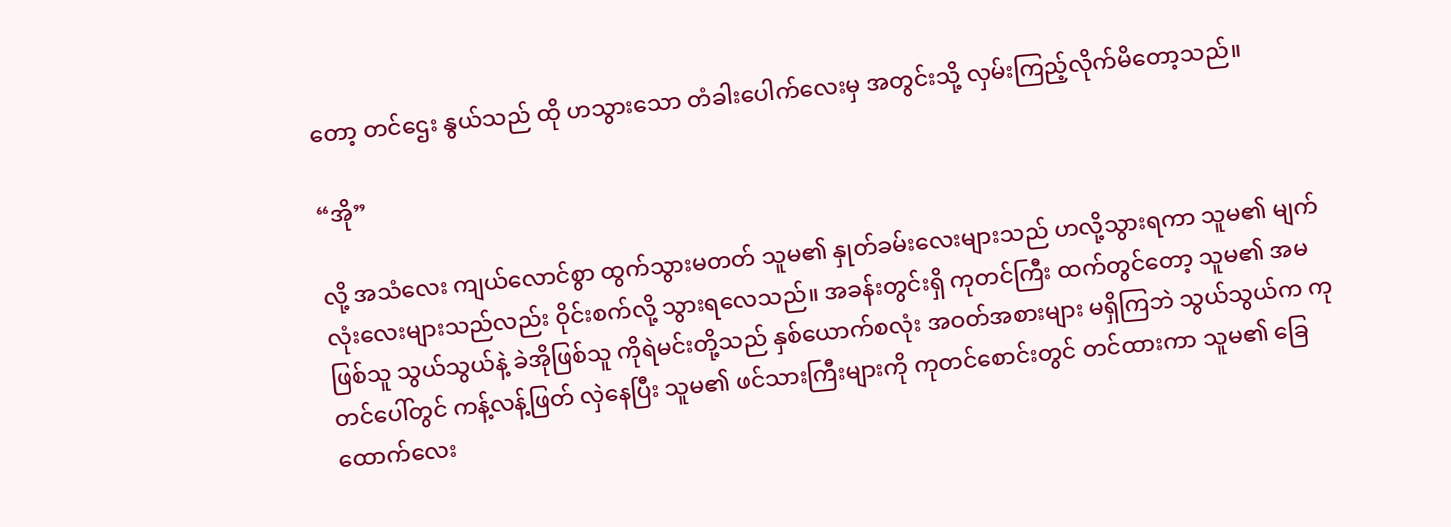တော့ တင်ဌေး နွယ်သည် ထို ဟသွားသော တံခါးပေါက်လေးမှ အတွင်းသို့ လှမ်းကြည့်လိုက်မိတော့သည်။

“အို”

လို့ အသံလေး ကျယ်လောင်စွာ ထွက်သွားမတတ် သူမ၏ နှုတ်ခမ်းလေးများသည် ဟလို့သွားရကာ သူမ၏ မျက်လုံးလေးများသည်လည်း ဝိုင်းစက်လို့ သွားရလေသည်။ အခန်းတွင်းရှိ ကုတင်ကြီး ထက်တွင်တော့ သူမ၏ အမဖြစ်သူ သွယ်သွယ်နဲ့ ခဲအိုဖြစ်သူ ကိုရဲမင်းတို့သည် နှစ်ယောက်စလုံး အဝတ်အစားများ မရှိကြဘဲ သွယ်သွယ်က ကုတင်ပေါ်တွင် ကန့်လန့်ဖြတ် လှဲနေပြီး သူမ၏ ဖင်သားကြီးများကို ကုတင်စောင်းတွင် တင်ထားကာ သူမ၏ ခြေထောက်လေး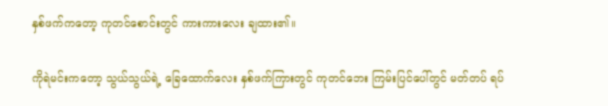နှစ်ဖက်ကတော့ ကုတင်စောင်းတွင် ကားကားလေး ချထား၏။

ကိုရဲမင်းကတော့ သွယ်သွယ်ရဲ့ ခြေထောက်လေး နှစ်ဖက်ကြားတွင် ကုတင်ဘေး ကြမ်းပြင်ပေါ်တွင် မတ်တပ် ရပ်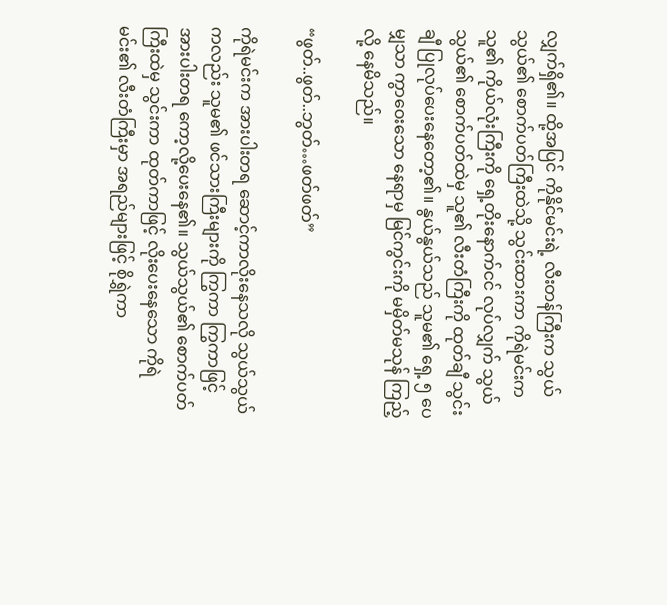လျှက်ရှိ၏။ ထို့အပြင် ကိုနိုင်မင်းရဲ့ လီးတန်ကြီးက သွယ်သွယ်၏ စောက်ပတ်ကြီးထဲသို့ သွင်းထားကာ ကိုရဲမင်းက သူ၏ ကိုယ်လုံးကြီးကို ရှေ့တိုးနောက်ငင် လုပ်လျှက် သွယ်သွယ်၏ စောက်ပတ်ထဲမှ သူ၏ လီးတံကြီးကို ထုတ်ချီ သွင်းချီ ပြုလုပ်ပေးနေတော့၏။ နွယ်နွယ်သည် သူမ၏ ရှေ့ ၅ ပေမျှသာ ကွာဝေးသော နေရာမှ မြင်ကွင်းကို မမှိတ်မသုန် ကြည့်လို့ နေမိသည်။

“ဖွတ်..ဖွတ်..ဘွတ်…ဖတ်ဖတ်”

ကိုရဲမင်းက အားပါးတရ ဆောင့်ကာလိုးနေသလို သွယ်သွယ်ကလည်း သူမ၏ ဖင်သားကြီးများကို ကြွကာ ကြွကာဖြင့် အားပါးတရ ကော့လို့ပေးနေ၏။ သွယ်သွယ်၏ စောက်ပတ်ကြီးထဲမှ သွင်းကာ ထုတ်ကာဖြင့် လိုးပေးနေသော ကိုရဲမင်း၏ လီးတံကြီးမှာ အရည်များဖြင့် စိုရွှဲကာ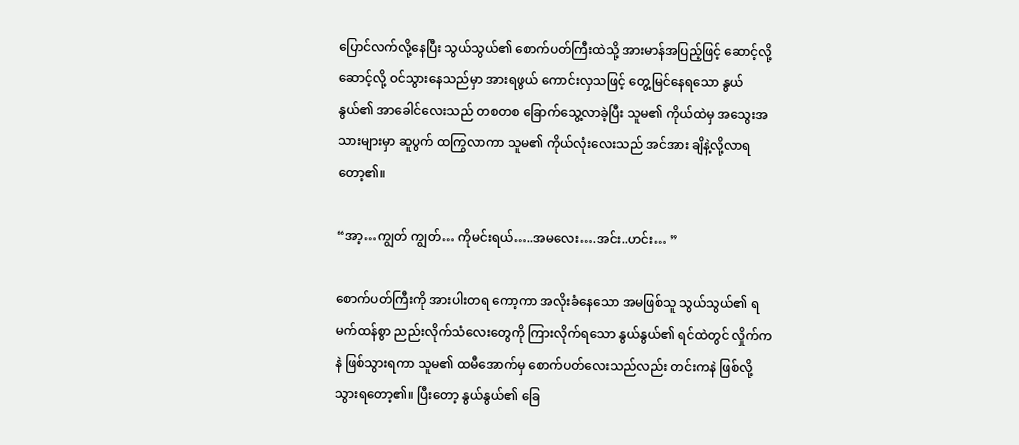ပြောင်လက်လို့နေပြီး သွယ်သွယ်၏ စောက်ပတ်ကြီးထဲသို့ အားမာန်အပြည့်ဖြင့် ဆောင့်လို့ ဆောင့်လို့ ဝင်သွားနေသည်မှာ အားရဖွယ် ကောင်းလှသဖြင့် တွေ့မြင်နေရသော နွယ်နွယ်၏ အာခေါင်လေးသည် တစတစ ခြောက်သွေ့လာခဲ့ပြီး သူမ၏ ကိုယ်ထဲမှ အသွေးအသားများမှာ ဆူပွက် ထကြွလာကာ သူမ၏ ကိုယ်လုံးလေးသည် အင်အား ချိနဲ့လို့လာရတော့၏။

“အာ့…ကျွတ် ကျွတ်… ကိုမင်းရယ်…..အမလေး….အင်း..ဟင်း… ”

စောက်ပတ်ကြီးကို အားပါးတရ ကော့ကာ အလိုးခံနေသော အမဖြစ်သူ သွယ်သွယ်၏ ရမက်ထန်စွာ ညည်းလိုက်သံလေးတွေကို ကြားလိုက်ရသော နွယ်နွယ်၏ ရင်ထဲတွင် လှိုက်ကနဲ ဖြစ်သွားရကာ သူမ၏ ထမီအောက်မှ စောက်ပတ်လေးသည်လည်း တင်းကနဲ ဖြစ်လို့ သွားရတော့၏။ ပြီးတော့ နွယ်နွယ်၏ ခြေ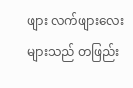ဖျား လက်ဖျားလေးများသည် တဖြည်း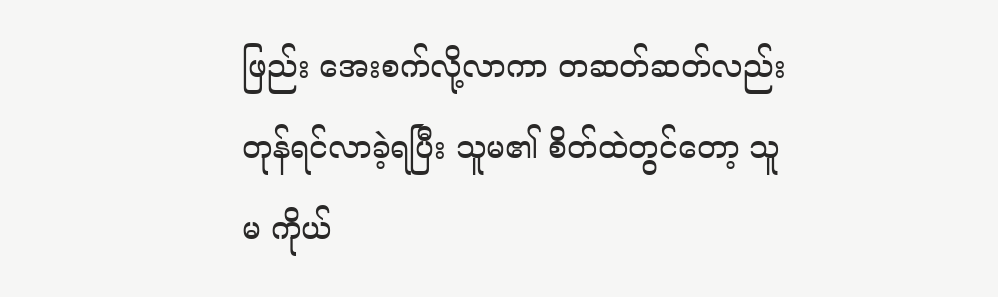ဖြည်း အေးစက်လို့လာကာ တဆတ်ဆတ်လည်း တုန်ရင်လာခဲ့ရပြီး သူမ၏ စိတ်ထဲတွင်တော့ သူမ ကိုယ်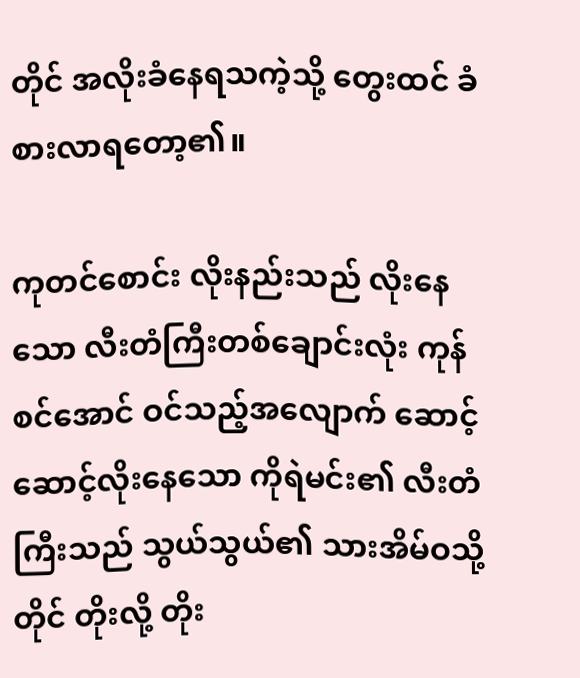တိုင် အလိုးခံနေရသကဲ့သို့ တွေးထင် ခံစားလာရတော့၏။

ကုတင်စောင်း လိုးနည်းသည် လိုးနေသော လီးတံကြီးတစ်ချောင်းလုံး ကုန်စင်အောင် ဝင်သည့်အလျောက် ဆောင့်ဆောင့်လိုးနေသော ကိုရဲမင်း၏ လီးတံကြီးသည် သွယ်သွယ်၏ သားအိမ်ဝသို့တိုင် တိုးလို့ တိုး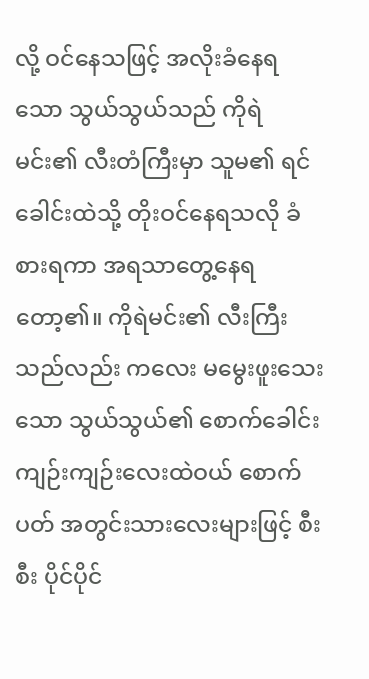လို့ ဝင်နေသဖြင့် အလိုးခံနေရသော သွယ်သွယ်သည် ကိုရဲမင်း၏ လီးတံကြီးမှာ သူမ၏ ရင်ခေါင်းထဲသို့ တိုးဝင်နေရသလို ခံစားရကာ အရသာတွေ့နေရတော့၏။ ကိုရဲမင်း၏ လီးကြီးသည်လည်း ကလေး မမွေးဖူးသေးသော သွယ်သွယ်၏ စောက်ခေါင်း ကျဉ်းကျဉ်းလေးထဲဝယ် စောက်ပတ် အတွင်းသားလေးများဖြင့် စီးစီး ပိုင်ပိုင်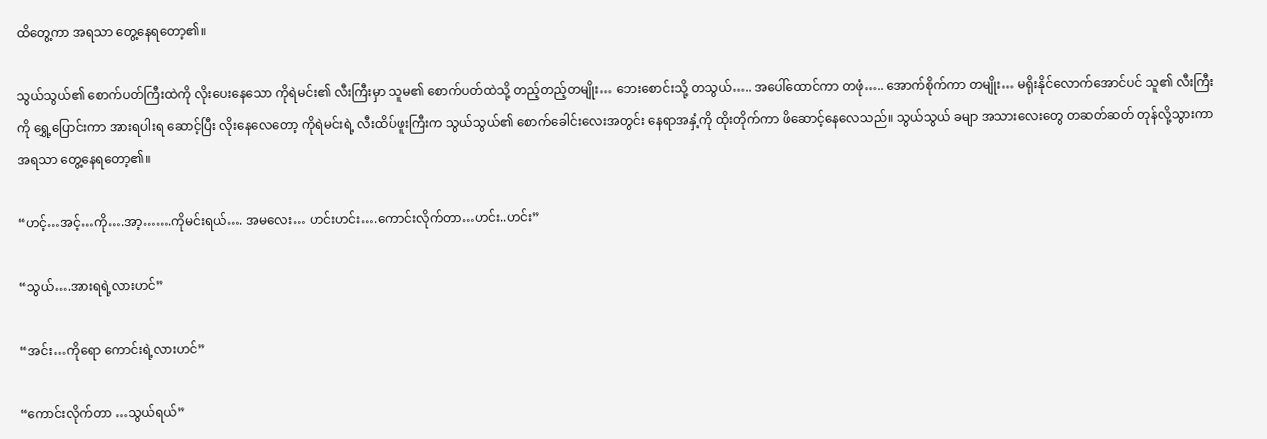ထိတွေ့ကာ အရသာ တွေ့နေရတော့၏။

သွယ်သွယ်၏ စောက်ပတ်ကြီးထဲကို လိုးပေးနေသော ကိုရဲမင်း၏ လီးကြီးမှာ သူမ၏ စောက်ပတ်ထဲသို့ တည့်တည့်တမျိုး… ဘေးစောင်းသို့ တသွယ်….. အပေါ်ထောင်ကာ တဖုံ….. အောက်စိုက်ကာ တမျိုး… မရိုးနိုင်လောက်အောင်ပင် သူ၏ လီးကြီးကို ရွှေ့ပြောင်းကာ အားရပါးရ ဆောင့်ပြီး လိုးနေလေတော့ ကိုရဲမင်းရဲ့ လီးထိပ်ဖူးကြီးက သွယ်သွယ်၏ စောက်ခေါင်းလေးအတွင်း နေရာအနှံ့ကို ထိုးတိုက်ကာ ဖိဆောင့်နေလေသည်။ သွယ်သွယ် ခမျာ အသားလေးတွေ တဆတ်ဆတ် တုန်လို့သွားကာ အရသာ တွေ့နေရတော့၏။

“ဟင့်…အင့်…ကို….အာ့…….ကိုမင်းရယ်…. အမလေး… ဟင်းဟင်း….ကောင်းလိုက်တာ…ဟင်း..ဟင်း”

“သွယ်….အားရရဲ့လားဟင်”

“အင်း…ကိုရော ကောင်းရဲ့လားဟင်”

“ကောင်းလိုက်တာ …သွယ်ရယ်”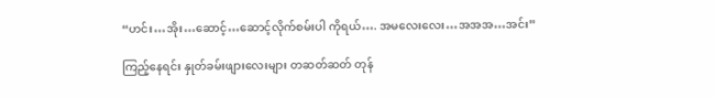“ဟင်း…အိုး…ဆောင့်…ဆောင့်လိုက်စမ်းပါ ကိုရယ်…. အမလေးလေး…အအအ…အင်း”

ကြည့်နေရင်း နှုတ်ခမ်းဖျားလေးများ တဆတ်ဆတ် တုန်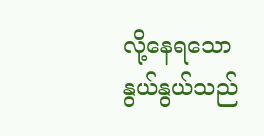လို့နေရသော နွယ်နွယ်သည်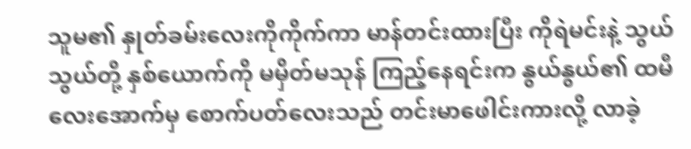သူမ၏ နှုတ်ခမ်းလေးကိုကိုက်ကာ မာန်တင်းထားပြီး ကိုရဲမင်းနဲ့ သွယ်သွယ်တို့ နှစ်ယောက်ကို မမှိတ်မသုန် ကြည့်နေရင်းက နွယ်နွယ်၏ ထမီလေးအောက်မှ စောက်ပတ်လေးသည် တင်းမာဖေါင်းကားလို့ လာခဲ့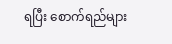ရပြီး စောက်ရည်များ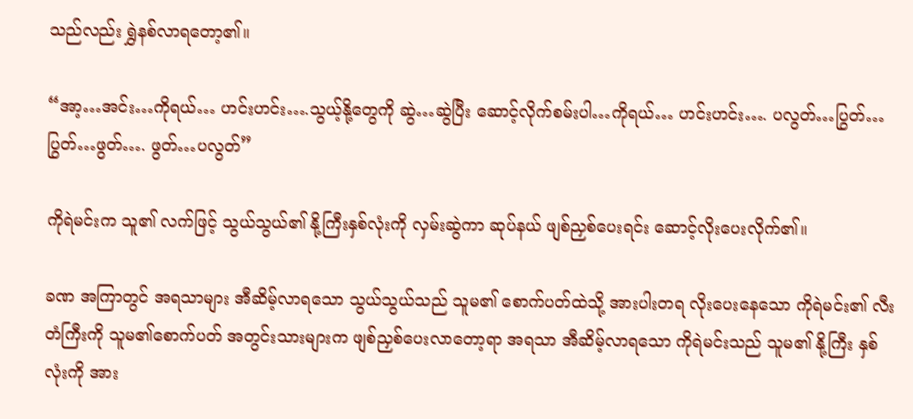သည်လည်း ရွှဲနစ်လာရတော့၏။

“အာ့…အင်း…ကိုရယ်… ဟင်းဟင်း….သွယ့်နို့တွေကို ဆွဲ…ဆွဲပြီး ဆောင့်လိုက်စမ်းပါ…ကိုရယ်… ဟင်းဟင်း…. ပလွတ်…ပြွတ်… ပြွတ်…ဖွတ်…. ဖွတ်…ပလွတ်”

ကိုရဲမင်းက သူ၏ လက်ဖြင့် သွယ်သွယ်၏ နို့ကြီးနှစ်လုံးကို လှမ်းဆွဲကာ ဆုပ်နယ် ဖျစ်ညှစ်ပေးရင်း ဆောင့်လိုးပေးလိုက်၏။

ခဏ အကြာတွင် အရသာများ အီဆိမ့်လာရသော သွယ်သွယ်သည် သူမ၏ စောက်ပတ်ထဲသို့ အားပါးတရ လိုးပေးနေသော ကိုရဲမင်း၏ လီးတံကြီးကို သူမ၏စောက်ပတ် အတွင်းသားများက ဖျစ်ညှစ်ပေးလာတော့ရာ အရသာ အီဆိမ့်လာရသော ကိုရဲမင်းသည် သူမ၏ နို့ကြီး နှစ်လုံးကို အား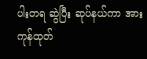ပါးတရ ဆွဲပြီး ဆုပ်နယ်ကာ အားကုန်ထုတ်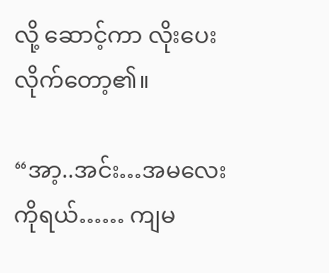လို့ ဆောင့်ကာ လိုးပေးလိုက်တော့၏။

“အာ့..အင်း…အမလေး ကိုရယ်…… ကျမ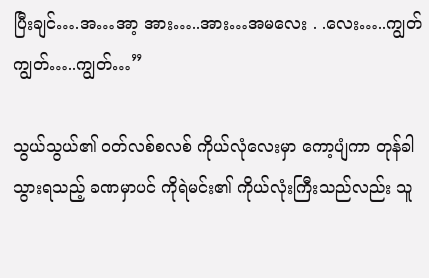ပြီးချင်….အ…အာ့ အား…..အား…အမလေး . .လေး…..ကျွတ်ကျွတ်…..ကျွတ်…”

သွယ်သွယ်၏ ဝတ်လစ်စလစ် ကိုယ်လုံလေးမှာ ကော့ပျံကာ တုန်ခါသွားရသည့် ခဏမှာပင် ကိုရဲမင်း၏ ကိုယ်လုံးကြီးသည်လည်း သူ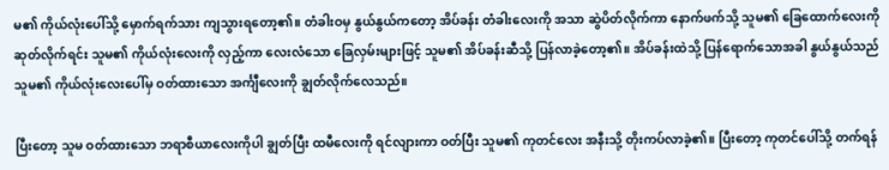မ၏ ကိုယ်လုံးပေါ်သို့ မှောက်ရက်သား ကျသွားရတော့၏။ တံခါးဝမှ နွယ်နွယ်ကတော့ အိပ်ခန်း တံခါးလေးကို အသာ ဆွဲပိတ်လိုက်ကာ နောက်ဖက်သို့ သူမ၏ ခြေထောက်လေးကို ဆုတ်လိုက်ရင်း သူမ၏ ကိုယ်လုံးလေးကို လှည့်ကာ လေးလံသော ခြေလှမ်းများဖြင့် သူမ၏ အိပ်ခန်းဆီသို့ ပြန်လာခဲ့တော့၏။ အိပ်ခန်းထဲသို့ ပြန်ရောက်သောအခါ နွယ်နွယ်သည် သူမ၏ ကိုယ်လုံးလေးပေါ်မှ ဝတ်ထားသော အင်္ကျီလေးကို ချွတ်လိုက်လေသည်။

ပြီးတော့ သူမ ဝတ်ထားသော ဘရာစီယာလေးကိုပါ ချွတ်ပြီး ထမီလေးကို ရင်လျားကာ ဝတ်ပြီး သူမ၏ ကုတင်လေး အနီးသို့ တိုးကပ်လာခဲ့၏။ ပြီးတော့ ကုတင်ပေါ်သို့ တက်ရန်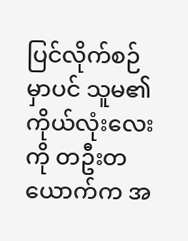ပြင်လိုက်စဉ်မှာပင် သူမ၏ ကိုယ်လုံးလေးကို တဦးတယောက်က အ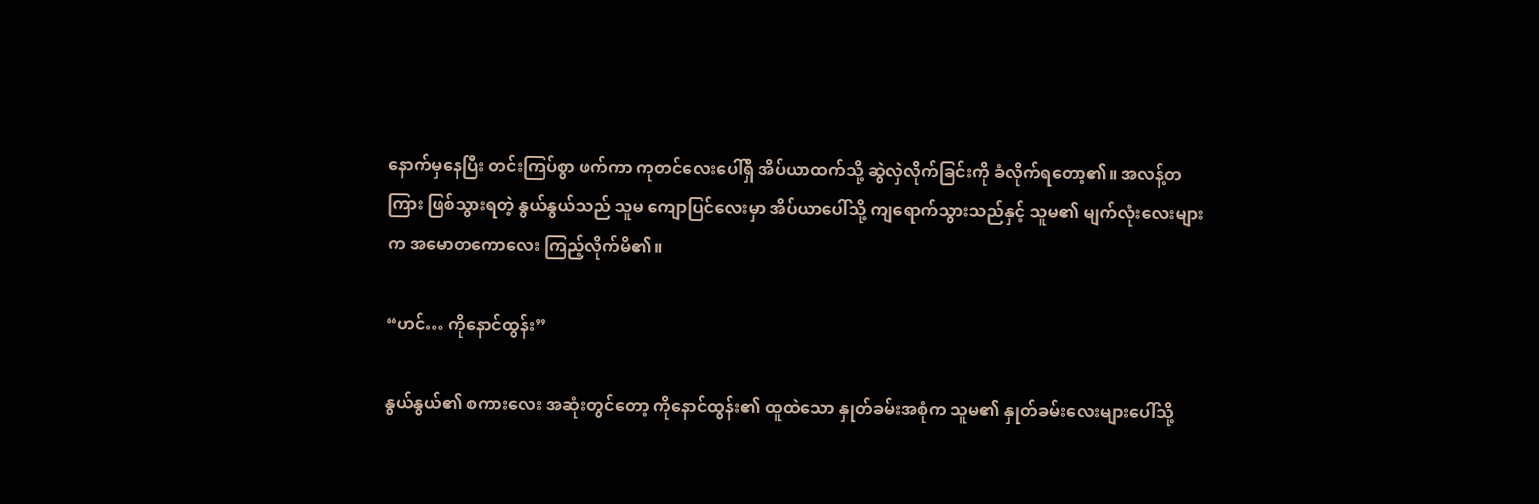နောက်မှနေပြီး တင်းကြပ်စွာ ဖက်ကာ ကုတင်လေးပေါ်ရှိ အိပ်ယာထက်သို့ ဆွဲလှဲလိုက်ခြင်းကို ခံလိုက်ရတော့၏။ အလန့်တကြား ဖြစ်သွားရတဲ့ နွယ်နွယ်သည် သူမ ကျောပြင်လေးမှာ အိပ်ယာပေါ်သို့ ကျရောက်သွားသည်နှင့် သူမ၏ မျက်လုံးလေးများက အမောတကောလေး ကြည့်လိုက်မိ၏။

“ဟင်… ကိုနောင်ထွန်း”

နွယ်နွယ်၏ စကားလေး အဆုံးတွင်တော့ ကိုနောင်ထွန်း၏ ထူထဲသော နှုတ်ခမ်းအစုံက သူမ၏ နှုတ်ခမ်းလေးများပေါ်သို့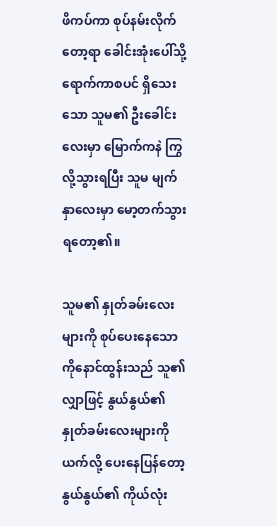ဖိကပ်ကာ စုပ်နမ်းလိုက်တော့ရာ ခေါင်းအုံးပေါ်သို့ ရောက်ကာစပင် ရှိသေးသော သူမ၏ ဦးခေါင်းလေးမှာ မြောက်ကနဲ ကြွလို့သွားရပြီး သူမ မျက်နှာလေးမှာ မော့တက်သွားရတော့၏။

သူမ၏ နှုတ်ခမ်းလေးများကို စုပ်ပေးနေသော ကိုနောင်ထွန်းသည် သူ၏လျှာဖြင့် နွယ်နွယ်၏ နှုတ်ခမ်းလေးများကို ယက်လို့ ပေးနေပြန်တော့ နွယ်နွယ်၏ ကိုယ်လုံး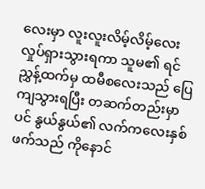လေးမှာ လူးလူးလိမ့်လိမ့်လေး လှုပ်ရှားသွားရကာ သူမ၏ ရင်ညွှန့်ထက်မှ ထမီစလေးသည် ပြေကျသွားရပြီး တဆက်တည်းမှာပင် နွယ်နွယ်၏ လက်ကလေးနှစ်ဖက်သည် ကိုနောင်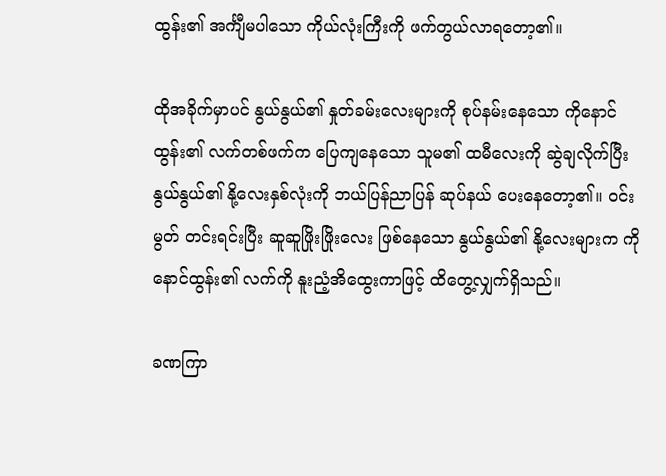ထွန်း၏ အင်္ကျီမပါသော ကိုယ်လုံးကြီးကို ဖက်တွယ်လာရတော့၏။

ထိုအခိုက်မှာပင် နွယ်နွယ်၏ နှုတ်ခမ်းလေးများကို စုပ်နမ်းနေသော ကိုနောင်ထွန်း၏ လက်တစ်ဖက်က ပြေကျနေသော သူမ၏ ထမီလေးကို ဆွဲချလိုက်ပြီး နွယ်နွယ်၏ နို့လေးနှစ်လုံးကို ဘယ်ပြန်ညာပြန် ဆုပ်နယ် ပေးနေတော့၏။ ဝင်းမွတ် တင်းရင်းပြီး ဆူဆူဖြိုးဖြိုးလေး ဖြစ်နေသော နွယ်နွယ်၏ နို့လေးများက ကိုနောင်ထွန်း၏ လက်ကို နူးညံ့အိထွေးကာဖြင့် ထိတွေ့လျှက်ရှိသည်။

ခဏကြာ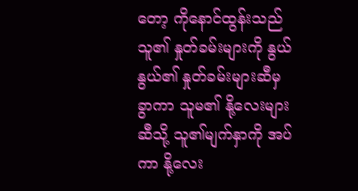တော့ ကိုနောင်ထွန်းသည် သူ၏ နှုတ်ခမ်းများကို နွယ်နွယ်၏ နှုတ်ခမ်းများဆီမှ ခွာကာ သူမ၏ နို့လေးများဆီသို့ သူ၏မျက်နှာကို အပ်ကာ နို့လေး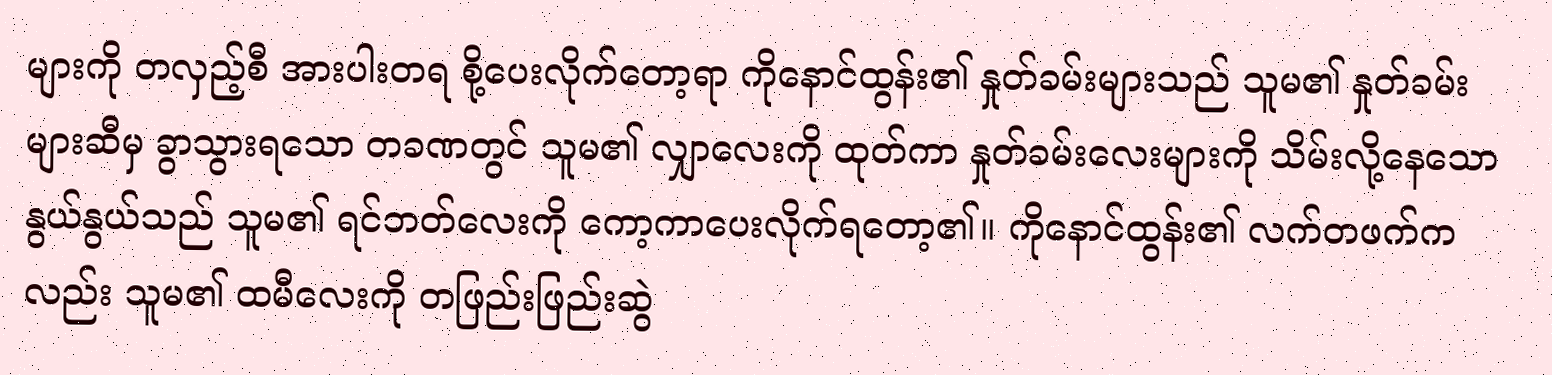များကို တလှည့်စီ အားပါးတရ စို့ပေးလိုက်တော့ရာ ကိုနောင်ထွန်း၏ နှုတ်ခမ်းများသည် သူမ၏ နှုတ်ခမ်းများဆီမှ ခွာသွားရသော တခဏတွင် သူမ၏ လျှာလေးကို ထုတ်ကာ နှုတ်ခမ်းလေးများကို သိမ်းလို့နေသော နွယ်နွယ်သည် သူမ၏ ရင်ဘတ်လေးကို ကော့ကာပေးလိုက်ရတော့၏။ ကိုနောင်ထွန်း၏ လက်တဖက်ကလည်း သူမ၏ ထမီလေးကို တဖြည်းဖြည်းဆွဲ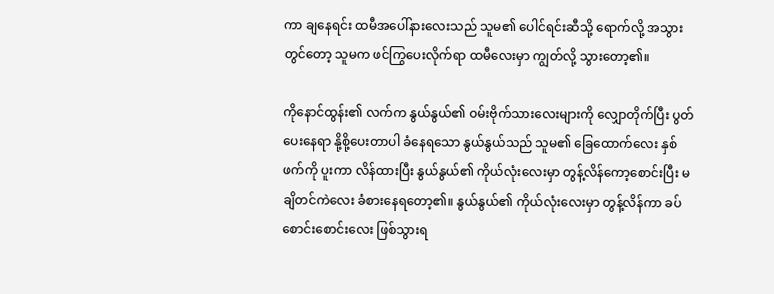ကာ ချနေရင်း ထမီအပေါ်နားလေးသည် သူမ၏ ပေါင်ရင်းဆီသို့ ရောက်လို့ အသွားတွင်တော့ သူမက ဖင်ကြွပေးလိုက်ရာ ထမီလေးမှာ ကျွတ်လို့ သွားတော့၏။

ကိုနောင်ထွန်း၏ လက်က နွယ်နွယ်၏ ဝမ်းဗိုက်သားလေးများကို လျှောတိုက်ပြီး ပွတ်ပေးနေရာ နို့စို့ပေးတာပါ ခံနေရသော နွယ်နွယ်သည် သူမ၏ ခြေထောက်လေး နှစ်ဖက်ကို ပူးကာ လိန်ထားပြီး နွယ်နွယ်၏ ကိုယ်လုံးလေးမှာ တွန့်လိန်ကော့စောင်းပြီး မချိတင်ကဲလေး ခံစားနေရတော့၏။ နွယ်နွယ်၏ ကိုယ်လုံးလေးမှာ တွန့်လိန်ကာ ခပ်စောင်းစောင်းလေး ဖြစ်သွားရ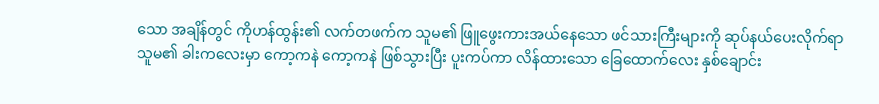သော အချိန်တွင် ကိုဟန်ထွန်း၏ လက်တဖက်က သူမ၏ ဖြူဖွေးကားအယ်နေသော ဖင်သားကြီးများကို ဆုပ်နယ်ပေးလိုက်ရာ သူမ၏ ခါးကလေးမှာ ကော့ကနဲ ကော့ကနဲ ဖြစ်သွားပြီး ပူးကပ်ကာ လိန်ထားသော ခြေထောက်လေး နှစ်ချောင်း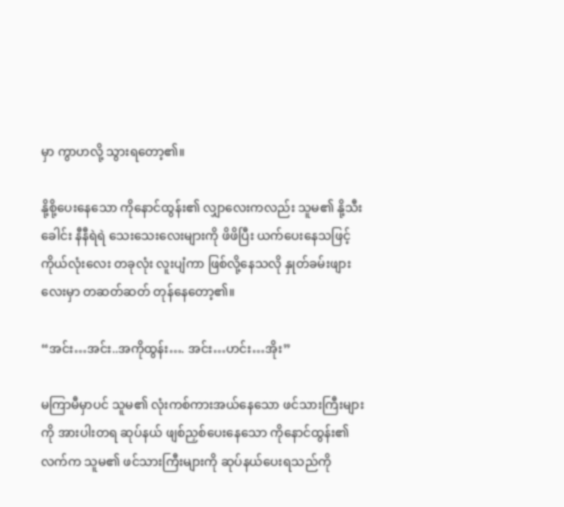မှာ ကွာဟလို့ သွားရတော့၏။

နို့စို့ပေးနေသော ကိုနောင်ထွန်း၏ လျှာလေးကလည်း သူမ၏ နို့သီးခေါင်း နီနီရဲရဲ သေးသေးလေးများကို ဖိဖိပြီး ယက်ပေးနေသဖြင့် ကိုယ်လုံးလေး တခုလုံး လူးပျံကာ ဖြစ်လို့နေသလို နှုတ်ခမ်းဖျားလေးမှာ တဆတ်ဆတ် တုန်နေတော့၏။

“အင်း…အင်း..အကိုထွန်း…. အင်း…ဟင်း…အိုး”

မကြာမီမှာပင် သူမ၏ လုံးကစ်ကားအယ်နေသော ဖင်သားကြီးများကို အားပါးတရ ဆုပ်နယ် ဖျစ်ညှစ်ပေးနေသော ကိုနောင်ထွန်း၏ လက်က သူမ၏ ဖင်သားကြီးများကို ဆုပ်နယ်ပေးရသည်ကို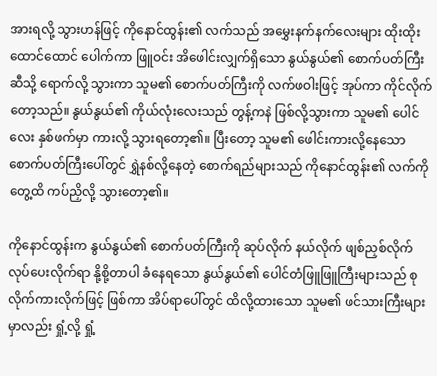အားရလို့ သွားဟန်ဖြင့် ကိုနောင်ထွန်း၏ လက်သည် အမွှေးနက်နက်လေးများ ထိုးထိုးထောင်ထောင် ပေါက်ကာ ဖြူဝင်း အိဖေါင်းလျှက်ရှိသော နွယ်နွယ်၏ စောက်ပတ်ကြီးဆီသို့ ရောက်လို့ သွားကာ သူမ၏ စောက်ပတ်ကြီးကို လက်ဖဝါးဖြင့် အုပ်ကာ ကိုင်လိုက်တော့သည်။ နွယ်နွယ်၏ ကိုယ်လုံးလေးသည် တွန့်ကနဲ ဖြစ်လို့သွားကာ သူမ၏ ပေါင်လေး နှစ်ဖက်မှာ ကားလို့ သွားရတော့၏။ ပြီးတော့ သူမ၏ ဖေါင်းကားလို့နေသော စောက်ပတ်ကြီးပေါ်တွင် ရွှဲနစ်လို့နေတဲ့ စောက်ရည်များသည် ကိုနောင်ထွန်း၏ လက်ကို တွေ့ထိ ကပ်ညှိလို့ သွားတော့၏။

ကို‌နောင်ထွန်းက နွယ်နွယ်၏ စောက်ပတ်ကြီးကို ဆုပ်လိုက် နယ်လိုက် ဖျစ်ညှစ်လိုက် လုပ်ပေးလိုက်ရာ နို့စို့တာပါ ခံနေရသော နွယ်နွယ်၏ ပေါင်တံဖြူဖြူကြီးများသည် စုလိုက်ကားလိုက်ဖြင့် ဖြစ်ကာ အိပ်ရာပေါ်တွင် ထိလို့ထားသော သူမ၏ ဖင်သားကြီးများမှာလည်း ရှုံ့လို့ ရှုံ့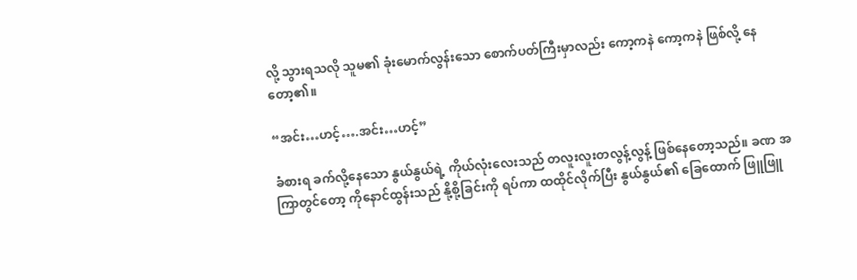လို့ သွားရသလို သူမ၏ ခုံးမောက်လွန်းသော စောက်ပတ်ကြီးမှာလည်း ကော့ကနဲ ကော့ကနဲ ဖြစ်လို့ နေတော့၏။

“အင်း…ဟင့်….အင်း…ဟင့်”

ခံစားရ ခက်လို့နေသော နွယ်နွယ်ရဲ့ ကိုယ်လုံးလေးသည် တလူးလူးတလွန့်လွန့် ဖြစ်နေတော့သည်။ ခဏ အကြာတွင်တော့ ကိုနောင်ထွန်းသည် နို့စို့ခြင်းကို ရပ်ကာ ထထိုင်လိုက်ပြီး နွယ်နွယ်၏ ခြေထောက် ဖြူဖြူ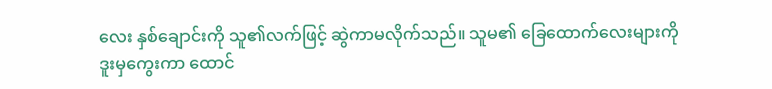လေး နှစ်ချောင်းကို သူ၏လက်ဖြင့် ဆွဲကာမလိုက်သည်။ သူမ၏ ခြေထောက်လေးများကို ဒူးမှကွေးကာ ထောင်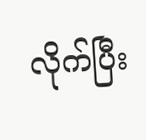လိုက်ပြီး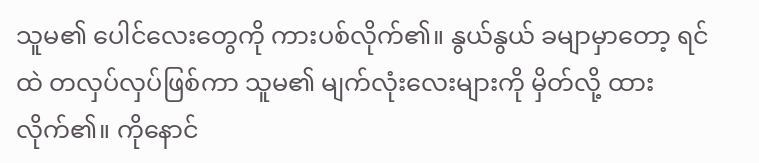သူမ၏ ပေါင်လေးတွေကို ကားပစ်လိုက်၏။ နွယ်နွယ် ခမျာမှာတော့ ရင်ထဲ တလှပ်လှပ်ဖြစ်ကာ သူမ၏ မျက်လုံးလေးများကို မှိတ်လို့ ထားလိုက်၏။ ကိုနောင်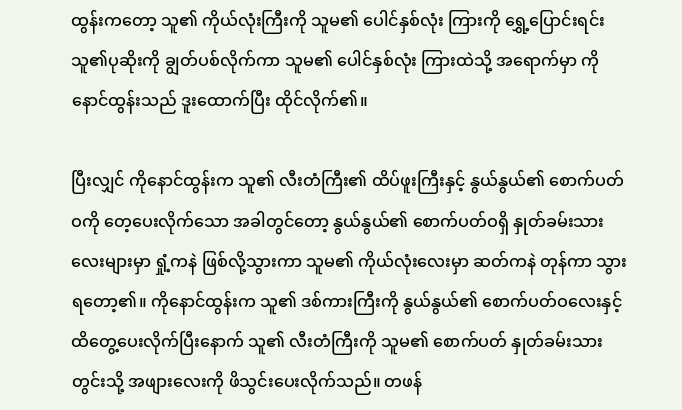ထွန်းကတော့ သူ၏ ကိုယ်လုံးကြီးကို သူမ၏ ပေါင်နှစ်လုံး ကြားကို ရွှေ့ပြောင်းရင်း သူ၏ပုဆိုးကို ချွတ်ပစ်လိုက်ကာ သူမ၏ ပေါင်နှစ်လုံး ကြားထဲသို့ အရောက်မှာ ကိုနောင်ထွန်းသည် ဒူးထောက်ပြီး ထိုင်လိုက်၏။

ပြီးလျှင် ကိုနောင်ထွန်းက သူ၏ လီးတံကြီး၏ ထိပ်ဖူးကြီးနှင့် နွယ်နွယ်၏ စောက်ပတ်ဝကို တေ့ပေးလိုက်သော အခါတွင်တော့ နွယ်နွယ်၏ စောက်ပတ်ဝရှိ နှုတ်ခမ်းသားလေးများမှာ ရှုံ့ကနဲ ဖြစ်လို့သွားကာ သူမ၏ ကိုယ်လုံးလေးမှာ ဆတ်ကနဲ တုန်ကာ သွားရတော့၏။ ကိုနောင်ထွန်းက သူ၏ ဒစ်ကားကြီးကို နွယ်နွယ်၏ စောက်ပတ်ဝလေးနှင့် ထိတွေ့ပေးလိုက်ပြီးနောက် သူ၏ လီးတံကြီးကို သူမ၏ စောက်ပတ် နှုတ်ခမ်းသားတွင်းသို့ အဖျားလေးကို ဖိသွင်းပေးလိုက်သည်။ တဖန်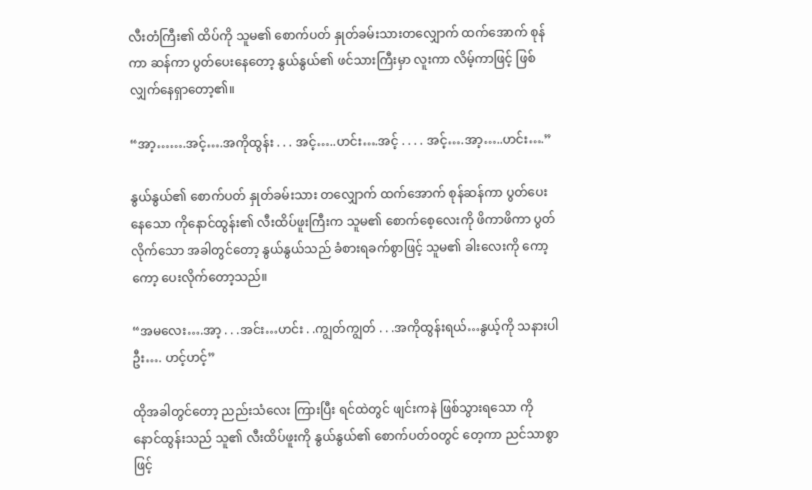လီးတံကြီး၏ ထိပ်ကို သူမ၏ စောက်ပတ် နှုတ်ခမ်းသားတလျှောက် ထက်အောက် စုန်ကာ ဆန်ကာ ပွတ်ပေးနေတော့ နွယ်နွယ်၏ ဖင်သားကြီးမှာ လူးကာ လိမ့်ကာဖြင့် ဖြစ်လျှက်နေရှာတော့၏။

“အာ့…….အင့်….အကိုထွန်း . . . အင့်…..ဟင်း….အင့် . . . . အင့်….အာ့…..ဟင်း….”

နွယ်နွယ်၏ စောက်ပတ် နှုတ်ခမ်းသား တလျှောက် ထက်အောက် စုန်ဆန်ကာ ပွတ်ပေးနေသော ကိုနောင်ထွန်း၏ လီးထိပ်ဖူးကြီးက သူမ၏ စောက်စေ့လေးကို ဖိကာဖိကာ ပွတ်လိုက်သော အခါတွင်တော့ နွယ်နွယ်သည် ခံစားရခက်စွာဖြင့် သူမ၏ ခါးလေးကို ကော့ကော့ ပေးလိုက်တော့သည်။

“အမလေး….အာ့ . . .အင်း…ဟင်း . .ကျွတ်ကျွတ် . . .အကိုထွန်းရယ်…နွယ့်ကို သနားပါဦး…. ဟင့်ဟင့်”

ထိုအခါတွင်တော့ ညည်းသံလေး ကြားပြီး ရင်ထဲတွင် ဖျင်းကနဲ ဖြစ်သွားရသော ကိုနောင်ထွန်းသည် သူ၏ လီးထိပ်ဖူးကို နွယ်နွယ်၏ စောက်ပတ်ဝတွင် တေ့ကာ ညင်သာစွာဖြင့်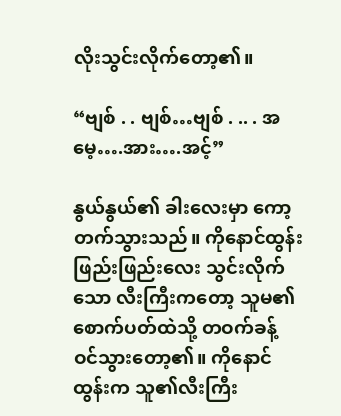လိုးသွင်းလိုက်တော့၏။

“ဗျစ် . . ဗျစ်…ဗျစ် . .. . အမေ့….အား….အင့်”

နွယ်နွယ်၏ ခါးလေးမှာ ကော့တက်သွားသည်။ ကိုနောင်ထွန်း ဖြည်းဖြည်းလေး သွင်းလိုက်သော လီးကြီးကတော့ သူမ၏ စောက်ပတ်ထဲသို့ တဝက်ခန့် ဝင်သွားတော့၏။ ကိုနောင်ထွန်းက သူ၏လီးကြီး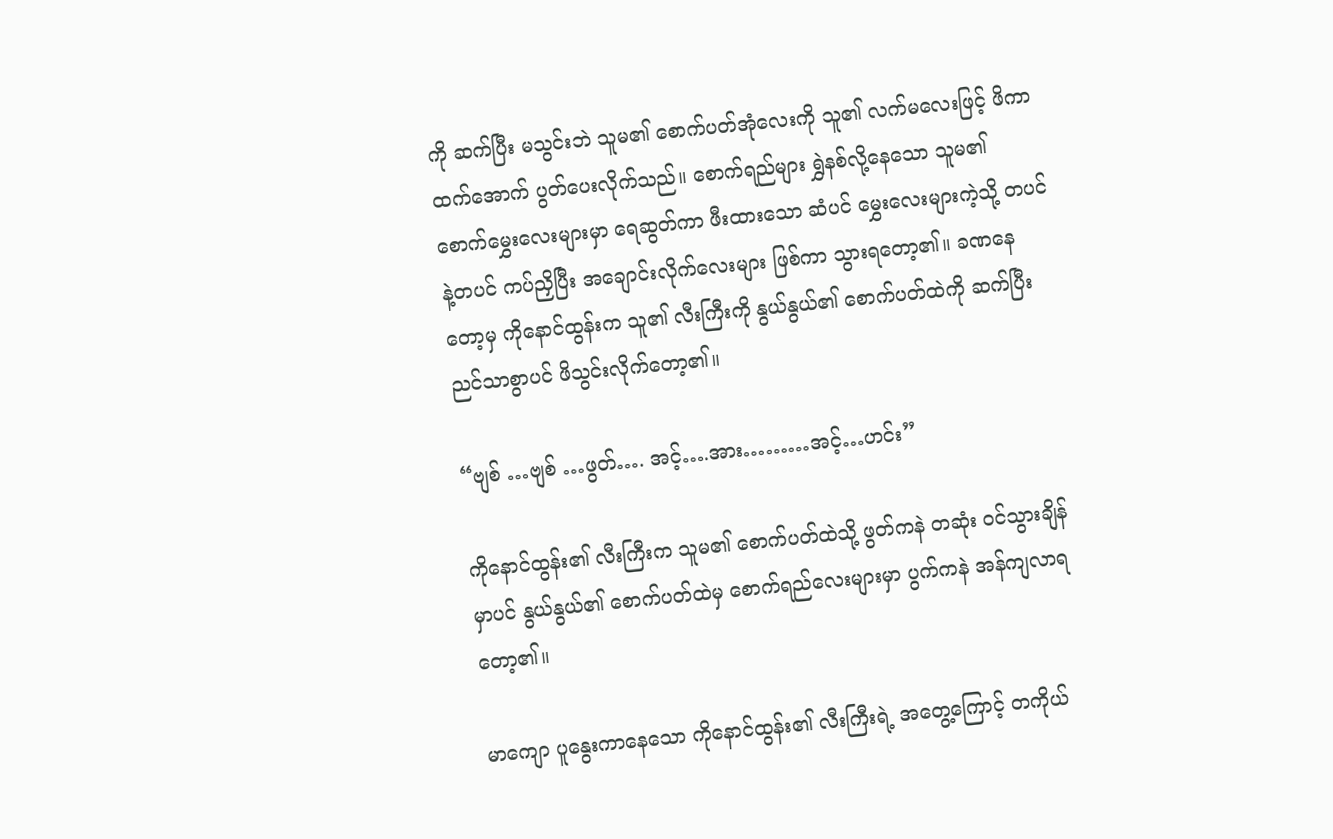ကို ဆက်ပြီး မသွင်းဘဲ သူမ၏ စောက်ပတ်အုံလေးကို သူ၏ လက်မလေးဖြင့် ဖိကာ ထက်အောက် ပွတ်ပေးလိုက်သည်။ စောက်ရည်များ ရွှဲနစ်လို့နေသော သူမ၏ စောက်မွှေးလေးများမှာ ရေဆွတ်ကာ ဖီးထားသော ဆံပင် မွှေးလေးများကဲ့သို့ တပင်နဲ့တပင် ကပ်ညှိပြီး အချောင်းလိုက်လေးများ ဖြစ်ကာ သွားရတော့၏။ ခဏနေတော့မှ ကိုနောင်ထွန်းက သူ၏ လီးကြီးကို နွယ်နွယ်၏ စောက်ပတ်ထဲကို ဆက်ပြီး ညင်သာစွာပင် ဖိသွင်းလိုက်တော့၏။

“ဗျစ် …ဗျစ် …ဖွတ်…. အင့်….အား………အင့်…ဟင်း”

ကိုနောင်ထွန်း၏ လီးကြီးက သူမ၏ စောက်ပတ်ထဲသို့ ဖွတ်ကနဲ တဆုံး ဝင်သွားချိန်မှာပင် နွယ်နွယ်၏ စောက်ပတ်ထဲမှ စောက်ရည်လေးများမှာ ပွက်ကနဲ အန်ကျလာရတော့၏။

မာကျော ပူနွေးကာနေသော ကိုနောင်ထွန်း၏ လီးကြီးရဲ့ အတွေ့ကြောင့် တကိုယ်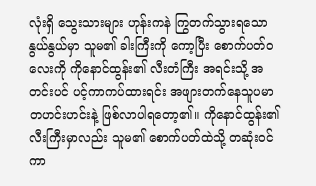လုံးရှိ သွေးသားများ ဟုန်းကနဲ ကြွတက်သွားရသော နွယ်နွယ်မှာ သူမ၏ ခါးကြီးကို ကော့ပြီး စောက်ပတ်ဝလေးကို ကိုနောင်ထွန်း၏ လီးတံကြီး အရင်းသို့ အတင်းပင် ပင့်ကာကပ်ထားရင်း အဖျားတက်နေသူပမာ တဟင်းဟင်းနဲ့ ဖြစ်လာပါရတော့၏။ ကိုနောင်ထွန်း၏ လီးကြီးမှာလည်း သူမ၏ စောက်ပတ်ထဲသို့ တဆုံးဝင်ကာ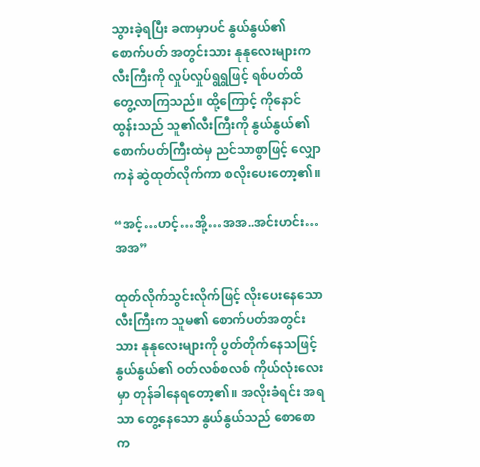သွားခဲ့ရပြီး ခဏမှာပင် နွယ်နွယ်၏ စောက်ပတ် အတွင်းသား နုနုလေးများက လီးကြီးကို လှုပ်လှုပ်ရွရွဖြင့် ရစ်ပတ်ထိတွေ့လာကြသည်။ ထို့ကြောင့် ကိုနောင်ထွန်းသည် သူ၏လီးကြီးကို နွယ်နွယ်၏ စောက်ပတ်ကြီးထဲမှ ညင်သာစွာဖြင့် လျှောကနဲ ဆွဲထုတ်လိုက်ကာ စလိုးပေးတော့၏။

“အင့်…ဟင့်…အို့…အအ..အင်းဟင်း…အအ”

ထုတ်လိုက်သွင်းလိုက်ဖြင့် လိုးပေးနေသော လီးကြီးက သူမ၏ စောက်ပတ်အတွင်းသား နုနုလေးများကို ပွတ်တိုက်နေသဖြင့် နွယ်နွယ်၏ ဝတ်လစ်စလစ် ကိုယ်လုံးလေးမှာ တုန်ခါနေရတော့၏။ အလိုးခံရင်း အရသာ တွေ့နေသော နွယ်နွယ်သည် စောစောက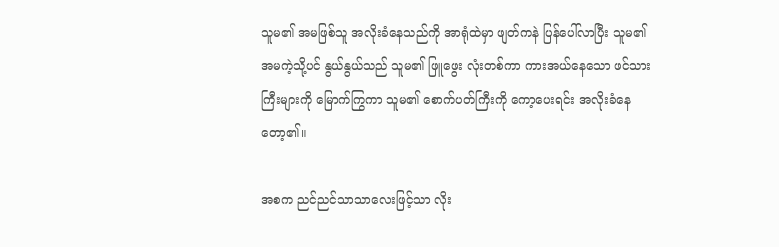သူမ၏ အမဖြစ်သူ အလိုးခံနေသည်ကို အာရုံထဲမှာ ဖျတ်ကနဲ ပြန်ပေါ်လာပြီး သူမ၏ အမကဲ့သို့ပင် နွယ်နွယ်သည် သူမ၏ ဖြူဖွေး လုံးတစ်ကာ ကားအယ်နေသော ဖင်သားကြီးများကို မြောက်ကြွကာ သူမ၏ စောက်ပတ်ကြီးကို ကော့ပေးရင်း အလိုးခံနေတော့၏။

အစက ညင်ညင်သာသာလေးဖြင့်သာ လိုး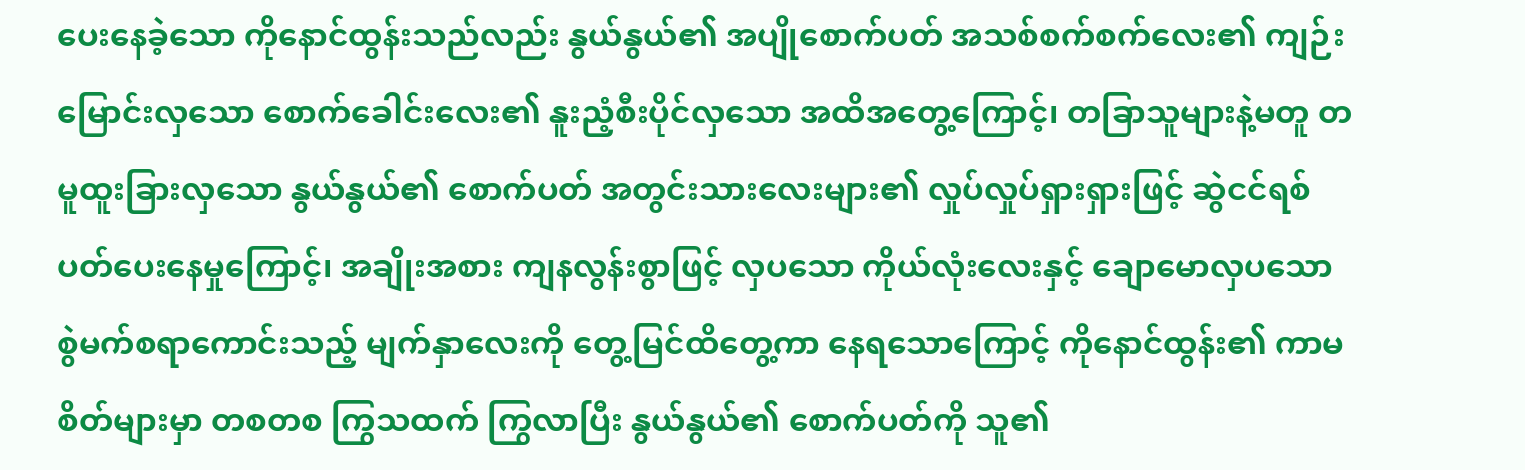ပေးနေခဲ့သော ကိုနောင်ထွန်းသည်လည်း နွယ်နွယ်၏ အပျိုစောက်ပတ် အသစ်စက်စက်လေး၏ ကျဉ်းမြောင်းလှသော စောက်ခေါင်းလေး၏ နူးညံ့စီးပိုင်လှသော အထိအတွေ့ကြောင့်၊ တခြာသူများနဲ့မတူ တမူထူးခြားလှသော နွယ်နွယ်၏ စောက်ပတ် အတွင်းသားလေးများ၏ လှုပ်လှုပ်ရှားရှားဖြင့် ဆွဲငင်ရစ်ပတ်ပေးနေမှုကြောင့်၊ အချိုးအစား ကျနလွန်းစွာဖြင့် လှပသော ကိုယ်လုံးလေးနှင့် ချောမောလှပသော စွဲမက်စရာကောင်းသည့် မျက်နှာလေးကို တွေ့မြင်ထိတွေ့ကာ နေရသောကြောင့် ကိုနောင်ထွန်း၏ ကာမစိတ်များမှာ တစတစ ကြွသထက် ကြွလာပြီး နွယ်နွယ်၏ စောက်ပတ်ကို သူ၏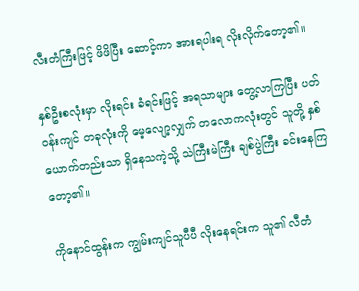လီးတံကြီးဖြင့် ဖိဖိပြီး ဆောင့်ကာ အားရပါးရ လိုးလိုက်တော့၏။

နှစ်ဦးစလုံးမှာ လိုးရင်း ခံရင်းဖြင့် အရသာများ တွေ့လာကြပြီး ပတ်ဝန်းကျင် တခုလုံးကို မေ့လျော့လျှက် တလောကလုံးတွင် သူတို့ နှစ်ယောက်တည်းသာ ရှိနေသကဲ့သို့ သဲကြီးမဲကြီး ချစ်ပွဲကြီး ခင်းနေကြတော့၏။

ကိုနောင်ထွန်းက ကျွမ်းကျင်သူပီပီ လိုးနေရင်းက သူ၏ လီတံ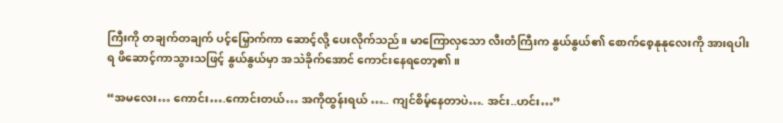ကြီးကို တချက်တချက် ပင့်မြှောက်ကာ ဆောင့်လို့ ပေးလိုက်သည်။ မာကြောလှသော လီးတံကြီးက နွယ်နွယ်၏ စောက်စေ့နုနုလေးကို အားရပါးရ ဖိဆောင့်ကာသွားသဖြင့် နွယ်နွယ်မှာ အသဲခိုက်အောင် ကောင်းနေရတော့၏။

“အမလေး… ကောင်း….ကောင်းတယ်… အကိုထွန်းရယ် ….. ကျင်စိမ့်နေတာပဲ…. အင်း..ဟင်း…”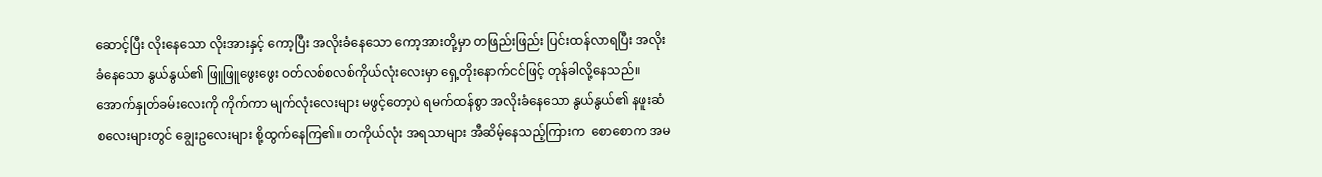ဆောင့်ပြီး လိုးနေသော လိုးအားနှင့် ကော့ပြီး အလိုးခံနေသော ကော့အားတို့မှာ တဖြည်းဖြည်း ပြင်းထန်လာရပြီး အလိုးခံနေသော နွယ်နွယ်၏ ဖြူဖြူဖွေးဖွေး ဝတ်လစ်စလစ်ကိုယ်လုံးလေးမှာ ရှေ့တိုးနောက်ငင်ဖြင့် တုန်ခါလို့နေသည်။ အောက်နှုတ်ခမ်းလေးကို ကိုက်ကာ မျက်လုံးလေးများ မဖွင့်တော့ပဲ ရမက်ထန်စွာ အလိုးခံနေသော နွယ်နွယ်၏ နဖူးဆံစလေးများတွင် ချွေးဥလေးများ စို့ထွက်နေကြ၏။ တကိုယ်လုံး အရသာများ အီဆိမ့်နေသည့်ကြားက  စောစောက အမ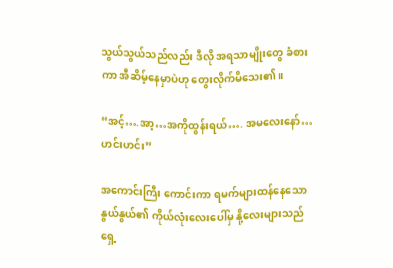သွယ်သွယ်သည်လည်း ဒီလို အရသာမျိုးတွေ ခံစားကာ အီဆိမ့်နေမှာပဲဟု တွေးလိုက်မိသေး၏။

“အင့်….အာ့…အကိုထွန်းရယ်…. အမလေးနော်…ဟင်းဟင်း”

အကောင်းကြီး ကောင်းကာ ရမက်များထန်နေသော နွယ်နွယ်၏ ကိုယ်လုံးလေးပေါ်မှ နို့လေးများသည် ရှေ့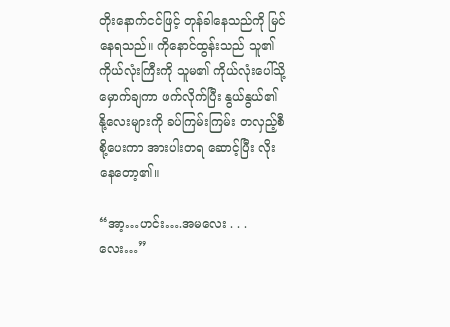တိုးနောက်ငင်ဖြင့် တုန်ခါနေသည်ကို မြင်နေရသည်။ ကိုနောင်ထွန်းသည် သူ၏ ကိုယ်လုံးကြီးကို သူမ၏ ကိုယ်လုံးပေါ်သို့ မှောက်ချကာ ဖက်လိုက်ပြီး နွယ်နွယ်၏ နို့လေးများကို ခပ်ကြမ်းကြမ်း တလှည့်စီ စို့ပေးကာ အားပါးတရ ဆောင့်ပြီး လိုးနေတော့၏။

“အာ့…ဟင်း….အမလေး . . .လေး…”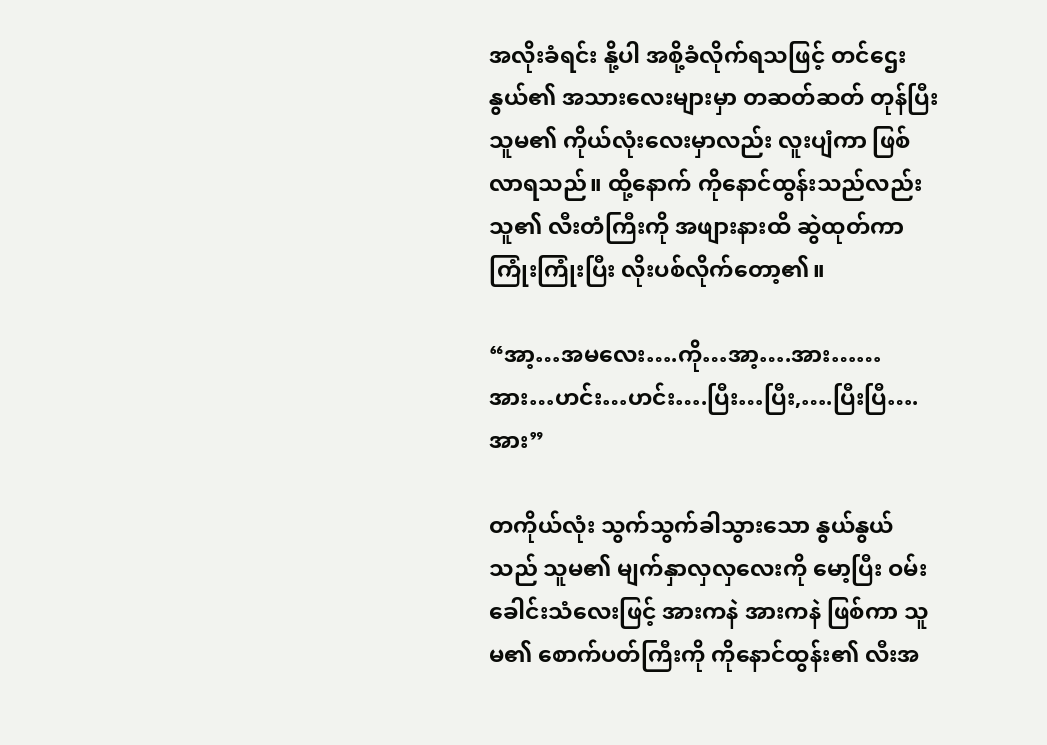အလိုးခံရင်း နို့ပါ အစို့ခံလိုက်ရသဖြင့် တင်ဌေးနွယ်၏ အသားလေးများမှာ တဆတ်ဆတ် တုန်ပြီး သူမ၏ ကိုယ်လုံးလေးမှာလည်း လူးပျံကာ ဖြစ်လာရသည်။ ထို့နောက် ကိုနောင်ထွန်းသည်လည်း သူ၏ လီးတံကြီးကို အဖျားနားထိ ဆွဲထုတ်ကာ ကြုံးကြုံးပြီး လိုးပစ်လိုက်တော့၏။

“အာ့…အမလေး….ကို…အာ့….အား…… အား…ဟင်း…ဟင်း….ပြီး…ပြီး,….ပြီးပြီ….အား”

တကိုယ်လုံး သွက်သွက်ခါသွားသော နွယ်နွယ်သည် သူမ၏ မျက်နှာလှလှလေးကို မော့ပြီး ဝမ်းခေါင်းသံလေးဖြင့် အားကနဲ အားကနဲ ဖြစ်ကာ သူမ၏ စောက်ပတ်ကြီးကို ကိုနောင်ထွန်း၏ လီးအ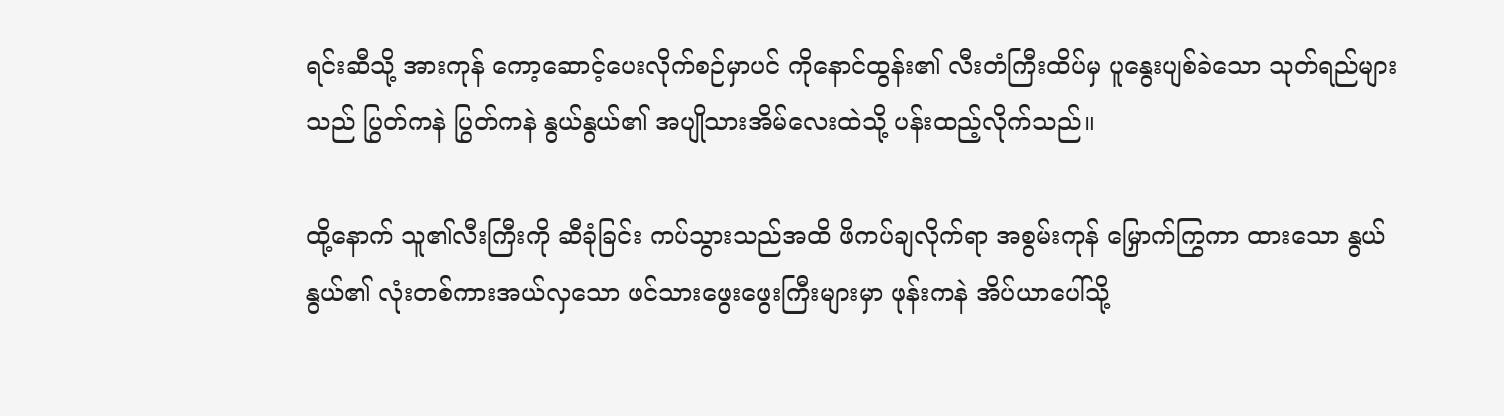ရင်းဆီသို့ အားကုန် ကော့ဆောင့်ပေးလိုက်စဉ်မှာပင် ကိုနောင်ထွန်း၏ လီးတံကြီးထိပ်မှ ပူနွေးပျစ်ခဲသော သုတ်ရည်များသည် ပြွတ်ကနဲ ပြွတ်ကနဲ နွယ်နွယ်၏ အပျိုသားအိမ်လေးထဲသို့ ပန်းထည့်လိုက်သည်။

ထို့နောက် သူ၏လီးကြီးကို ဆီခုံခြင်း ကပ်သွားသည်အထိ ဖိကပ်ချလိုက်ရာ အစွမ်းကုန် မြှောက်ကြွကာ ထားသော နွယ်နွယ်၏ လုံးတစ်ကားအယ်လှသော ဖင်သားဖွေးဖွေးကြီးများမှာ ဖုန်းကနဲ အိပ်ယာပေါ်သို့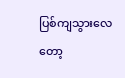ပြစ်ကျသွားလေတော့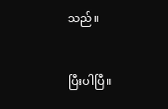သည်။


ပြီးပါပြီ။